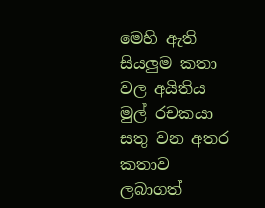මෙහි ඇති සියලුම කතා වල අයිතිය මුල් රචකයා සතු වන අතර කතාව ලබාගත්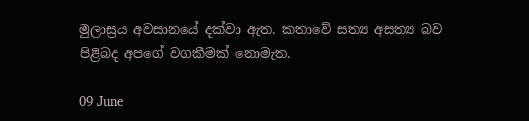මුලාස්‍රය අවසානයේ දක්වා ඇත. කතාවේ සත්‍ය අසත්‍ය බව පිළිබද අපගේ වගකීමක් නොමැත.

09 June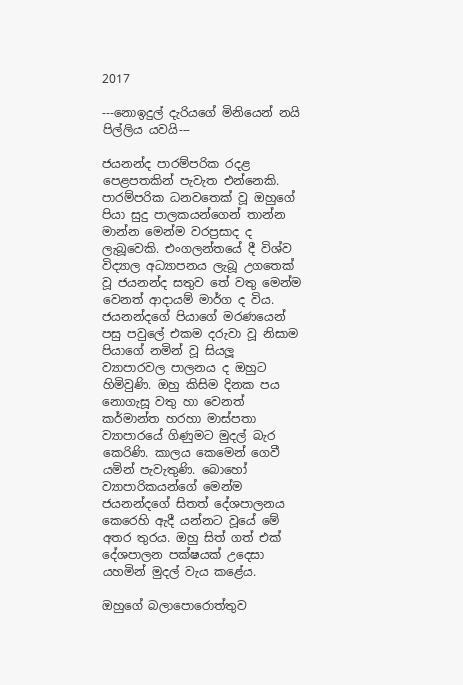2017

---නොඉදුල් දැරියගේ මිනියෙන් නයි පිල්ලිය යවයි---

ජයනන්ද පාරම්පරික රදළ පෙළපතකින් පැවැත එන්නෙකි. පාරම්පරික ධනවතෙක් වූ ඔහුගේ පියා සුදු පාලකයන්ගෙන් තාන්න මාන්න මෙන්ම වරප්‍රසාද ද ලැබූවෙකි. එංගලන්තයේ දී විශ්ව විද්‍යාල අධ්‍යාපනය ලැබූ උගතෙක් වූ ජයනන්ද සතුව තේ වතු මෙන්ම වෙනත් ආදායම් මාර්ග ද විය. ජයනන්දගේ පියාගේ මරණයෙන් පසු පවුලේ එකම දරුවා වූ නිසාම පියාගේ නමින් වූ සියලූ ව්‍යාපාරවල පාලනය ද ඔහුට හිමිවුණි. ඔහු කිසිම දිනක පය නොගැසූ වතු හා වෙනත් කර්මාන්ත හරහා මාස්පතා ව්‍යාපාරයේ ගිණුමට මුදල් බැර කෙරිණි. කාලය කෙමෙන් ගෙවී යමින් පැවැතුණි. බොහෝ ව්‍යාපාරිකයන්ගේ මෙන්ම ජයනන්දගේ සිතත් දේශපාලනය කෙරෙහි ඇදී යන්නට වූයේ මේ අතර තුරය. ඔහු සිත් ගත් එක් දේශපාලන පක්ෂයක් උදෙසා යහමින් මුදල් වැය කළේය.

ඔහුගේ බලාපොරොත්තුව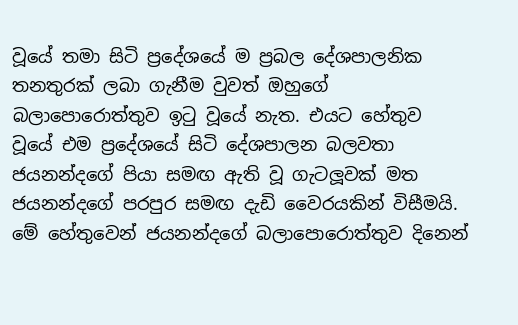වූයේ තමා සිටි ප්‍රදේශයේ ම ප්‍රබල දේශපාලනික තනතුරක් ලබා ගැනීම වුවත් ඔහුගේ බලාපොරොත්තුව ඉටු වූයේ නැත. එයට හේතුව වූයේ එම ප්‍රදේශයේ සිටි දේශපාලන බලවතා ජයනන්දගේ පියා සමඟ ඇති වූ ගැටලූවක් මත ජයනන්දගේ පරපුර සමඟ දැඩි වෛරයකින් විසීමයි. මේ හේතුවෙන් ජයනන්දගේ බලාපොරොත්තුව දිනෙන්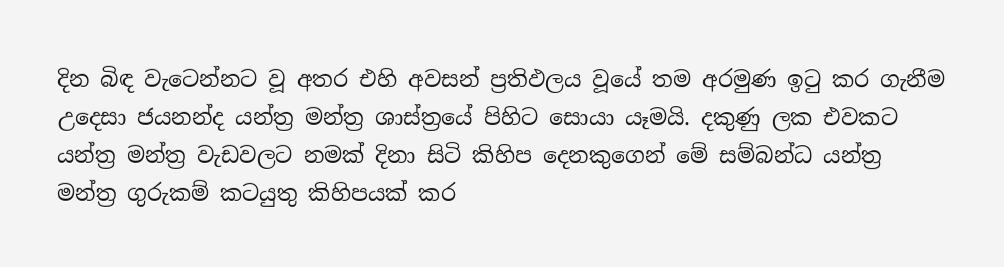දින බිඳ වැටෙන්නට වූ අතර එහි අවසන් ප්‍රතිඵලය වූයේ තම අරමුණ ඉටු කර ගැනීම උදෙසා ජයනන්ද යන්ත්‍ර මන්ත්‍ර ශාස්ත්‍රයේ පිහිට සොයා යෑමයි. දකුණු ලක එවකට යන්ත්‍ර මන්ත්‍ර වැඩවලට නමක් දිනා සිටි කිහිප දෙනකුගෙන් මේ සම්බන්ධ යන්ත්‍ර මන්ත්‍ර ගුරුකම් කටයුතු කිහිපයක් කර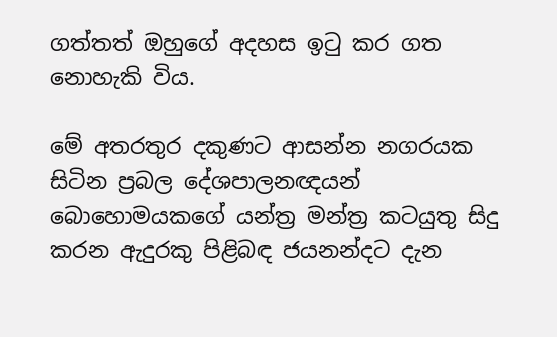ගත්තත් ඔහුගේ අදහස ඉටු කර ගත නොහැකි විය.

මේ අතරතුර දකුණට ආසන්න නගරයක සිටින ප්‍රබල දේශපාලනඥයන් බොහොමයකගේ යන්ත්‍ර මන්ත්‍ර කටයුතු සිදු කරන ඇදුරකු පිළිබඳ ජයනන්දට දැන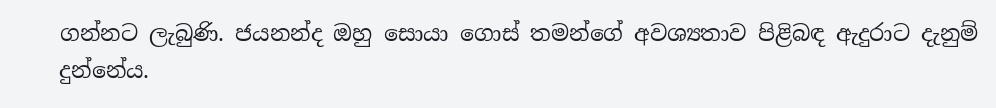ගන්නට ලැබුණි. ජයනන්ද ඔහු සොයා ගොස් තමන්ගේ අවශ්‍යතාව පිළිබඳ ඇදුරාට දැනුම් දුන්නේය.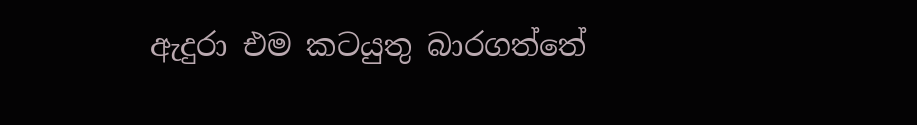ඇදුරා එම කටයුතු බාරගත්තේ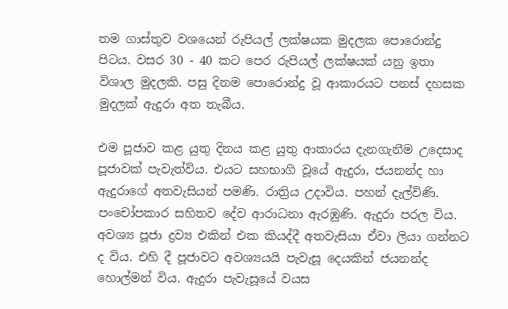තම ගාස්තුව වශයෙන් රුපියල් ලක්ෂයක මුදලක පොරොන්දු පිටය. වසර 30 - 40 කට පෙර රුපියල් ලක්ෂයක් යනු ඉතා විශාල මුදලකි. පසු දිනම පොරොන්දු වූ ආකාරයට පනස් දහසක මුදලක් ඇදුරා අත තැබීය.

එම පූජාව කළ යුතු දිනය කළ යුතු ආකාරය දැනගැනීම උදෙසාද පූජාවක් පැවැත්විය. එයට සහභාගි වූයේ ඇදුරා, ජයනන්ද හා ඇදුරාගේ අතවැසියන් පමණි. රාත්‍රිය උදාවිය. පහන් දැල්විණි. පංචෝපකාර සහිතව දේව ආරාධනා ඇරඹුණි. ඇදුරා පරල විය. අවශ්‍ය පූජා ද්‍රව්‍ය එකින් එක කියද්දී අතවැසියා ඒවා ලියා ගන්නට ද විය. එහි දී පූජාවට අවශ්‍යයයි පැවැසූ දෙයකින් ජයනන්ද හොල්මන් විය. ඇදුරා පැවැසූයේ වයස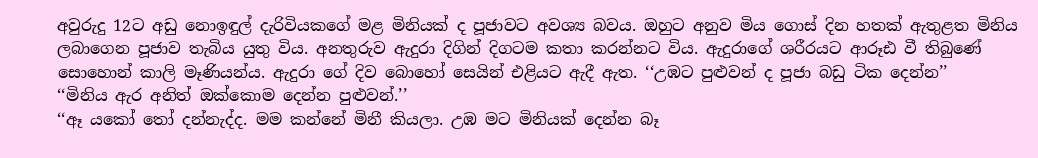අවුරුදු 12ට අඩු නොඉඳුල් දැරිවියකගේ මළ මිනියක් ද පූජාවට අවශ්‍ය බවය. ඔහුට අනුව මිය ගොස් දින හතක් ඇතුළත මිනිය ලබාගෙන පූජාව තැබිය යුතු විය. අනතුරුව ඇදුරා දිගින් දිගටම කතා කරන්නට විය. ඇදුරාගේ ශරීරයට ආරූඪ වී තිබුණේ සොහොන් කාලි මෑණියන්ය. ඇදුරා ගේ දිව බොහෝ සෙයින් එළියට ඇදී ඇත. ‘‘උඹට පුළුවන් ද පූජා බඩු ටික දෙන්න’’
‘‘මිනිය ඇර අනිත් ඔක්කොම දෙන්න පුළුවන්.’’
‘‘ඈ යකෝ තෝ දන්නැද්ද. මම කන්නේ මිනී කියලා. උඹ මට මිනියක් දෙන්න බෑ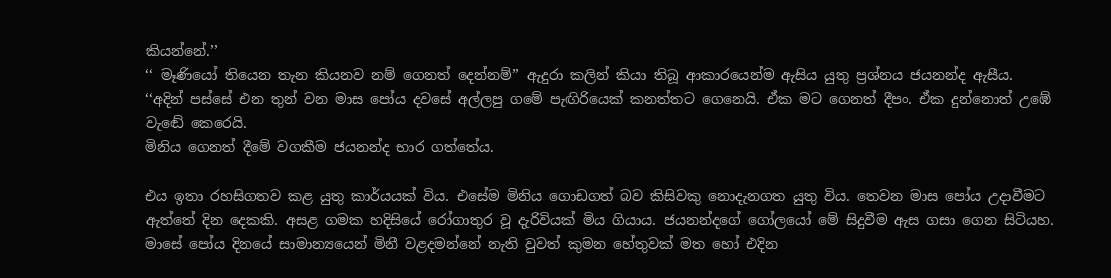කියන්නේ.’’
‘‘ මෑණියෝ තියෙන තැන කියනව නම් ගෙනත් දෙන්නම්’’ ඇදුරා කලින් කියා තිබූ ආකාරයෙන්ම ඇසිය යුතු ප්‍රශ්නය ජයනන්ද ඇසීය.
‘‘අදින් පස්සේ එන තුන් වන මාස පෝය දවසේ අල්ලපු ගමේ පැඟිරියෙක් කනත්තට ගෙනෙයි. ඒක මට ගෙනත් දීපං. ඒක දුන්නොත් උඹේ වැඬේ කෙරෙයි.
මිනිය ගෙනත් දීමේ වගකීම ජයනන්ද භාර ගත්තේය.

එය ඉතා රහසිගතව කළ යුතු කාර්යයක් විය. එසේම මිනිය ගොඩගත් බව කිසිවකු නොදැනගත යුතු විය. තෙවන මාස පෝය උදාවීමට ඇත්තේ දින දෙකකි. අසළ ගමක හදිසියේ රෝගාතුර වූ දැරිවියක් මිය ගියාය. ජයනන්දගේ ගෝලයෝ මේ සිදුවීම ඇස ගසා ගෙන සිටියහ. මාසේ පෝය දිනයේ සාමාන්‍යයෙන් මිනී වළදමන්නේ නැති වුවත් කුමන හේතුවක් මත හෝ එදින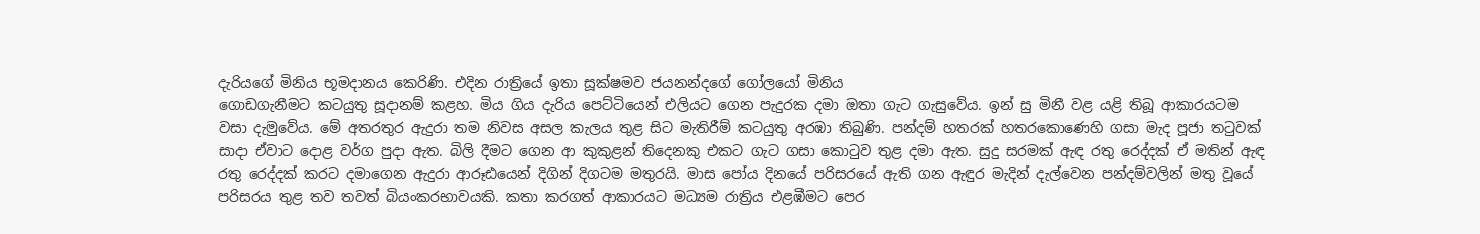දැරියගේ මිනිය භූමදානය කෙරිණි. එදින රාත්‍රියේ ඉතා සූක්ෂමව ජයනන්දගේ ගෝලයෝ මිනිය
ගොඩගැනීමට කටයුතු සූදානම් කළහ. මිය ගිය දැරිය පෙට්ටියෙන් එලියට ගෙන පැදුරක දමා ඔතා ගැට ගැසුවේය. ඉන් සු මිනී වළ යළි තිබූ ආකාරයටම වසා දැමුවේය. මේ අතරතුර ඇදුරා තම නිවස අසල කැලය තුළ සිට මැතිරීම් කටයුතු අරඹා තිබුණි. පන්දම් හතරක් හතරකොණෙහි ගසා මැද පූජා තටුවක් සාදා ඒවාට දොළ වර්ග පුදා ඇත. බිලි දීමට ගෙන ආ කුකුළන් තිදෙනකු එකට ගැට ගසා කොටුව තුළ දමා ඇත. සුදු සරමක් ඇඳ රතු රෙද්දක් ඒ මතින් ඇඳ රතු රෙද්දක් කරට දමාගෙන ඇදුරා ආරූඪයෙන් දිගින් දිගටම මතුරයි. මාස පෝය දිනයේ පරිසරයේ ඇති ගන ඇඳුර මැදින් දැල්වෙන පන්දම්වලින් මතු වූයේ පරිසරය තුළ තව තවත් බියංකරභාවයකි. කතා කරගත් ආකාරයට මධ්‍යම රාත්‍රිය එළඹීමට පෙර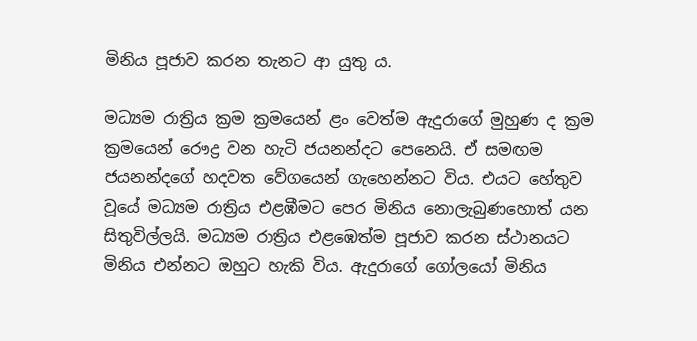මිනිය පූජාව කරන තැනට ආ යුතු ය.

මධ්‍යම රාත්‍රිය ක්‍රම ක්‍රමයෙන් ළං වෙත්ම ඇදුරාගේ මුහුණ ද ක්‍රම ක්‍රමයෙන් රෞද්‍ර වන හැටි ජයනන්දට පෙනෙයි. ඒ සමඟම ජයනන්දගේ හදවත වේගයෙන් ගැහෙන්නට විය. එයට හේතුව වූයේ මධ්‍යම රාත්‍රිය එළඹීමට පෙර මිනිය නොලැබුණහොත් යන සිතුවිල්ලයි. මධ්‍යම රාත්‍රිය එළඹෙත්ම පූජාව කරන ස්ථානයට මිනිය එන්නට ඔහුට හැකි විය. ඇදුරාගේ ගෝලයෝ මිනිය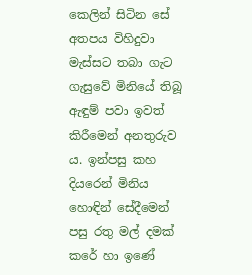කෙලින් සිටින සේ අතපය විහිදුවා මැස්සට තබා ගැට ගැසුවේ මිනියේ තිබූ ඇඳුම් පවා ඉවත් කිරීමෙන් අනතුරුව ය. ඉන්පසු කහ දියරෙන් මිනිය හොඳින් සේදීමෙන් පසු රතු මල් දමක් කරේ හා ඉණේ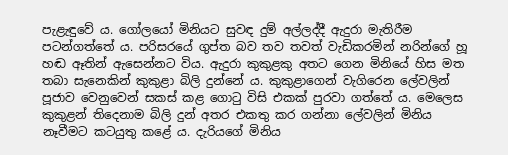පැළැඳුවේ ය. ගෝලයෝ මිනියට සුවඳ දුම් අල්ලද්දී ඇදුරා මැතිරීම පටන්ගත්තේ ය. පරිසරයේ ගුප්ත බව තව තවත් වැඩිකරමින් නරින්ගේ හූ හඬ ඈතින් ඇසෙන්නට විය. ඇදුරා කුකුළකු අතට ගෙන මිනියේ හිස මත තබා සැනෙකින් කුකුළා බිලි දුන්නේ ය. කුකුළාගෙන් වැගිරෙන ලේවලින් පූජාව වෙනුවෙන් සකස් කළ ගොටු විසි එකක් පුරවා ගත්තේ ය. මෙලෙස කුකුළන් තිදෙනාම බිලි දුන් අතර එකතු කර ගන්නා ලේවලින් මිනිය නෑවීමට කටයුතු කළේ ය. දැරියගේ මිනිය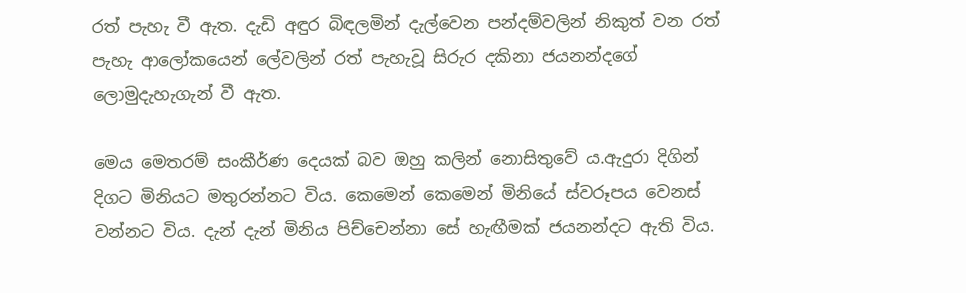රත් පැහැ වී ඇත. දැඩි අඳුර බිඳලමින් දැල්වෙන පන්දම්වලින් නිකුත් වන රත් පැහැ ආලෝකයෙන් ලේවලින් රත් පැහැවූ සිරුර දකිනා ජයනන්දගේ ලොමුදැහැගැන් වී ඇත.

මෙය මෙතරම් සංකීර්ණ දෙයක් බව ඔහු කලින් නොසිතුවේ ය.ඇදුරා දිගින් දිගට මිනියට මතුරන්නට විය. කෙමෙන් කෙමෙන් මිනියේ ස්වරූපය වෙනස් වන්නට විය. දැන් දැන් මිනිය පිච්චෙන්නා සේ හැඟීමක් ජයනන්දට ඇති විය.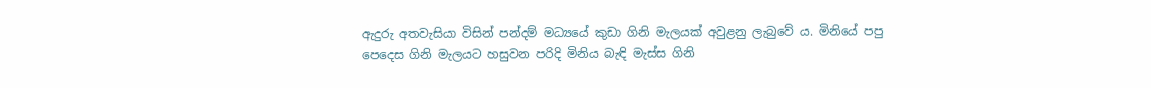ඇදුරු අතවැසියා විසින් පන්දම් මධ්‍යයේ කුඩා ගිනි මැලයක් අවුළනු ලැබුවේ ය. මිනියේ පපු පෙදෙස ගිනි මැලයට හසුවන පරිදි මිනිය බැඳි මැස්ස ගිනි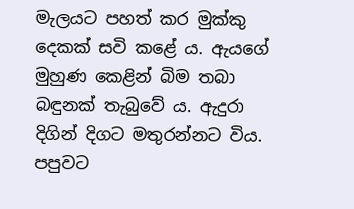මැලයට පහත් කර මුක්කු දෙකක් සවි කළේ ය. ඇයගේ මුහුණ කෙළින් බිම තබා බඳුනක් තැබුවේ ය. ඇදුරා දිගින් දිගට මතුරන්නට විය. පපුවට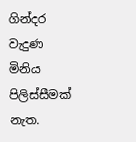ගින්දර වැදුණ මිනිය පිලිස්සීමක් නැත.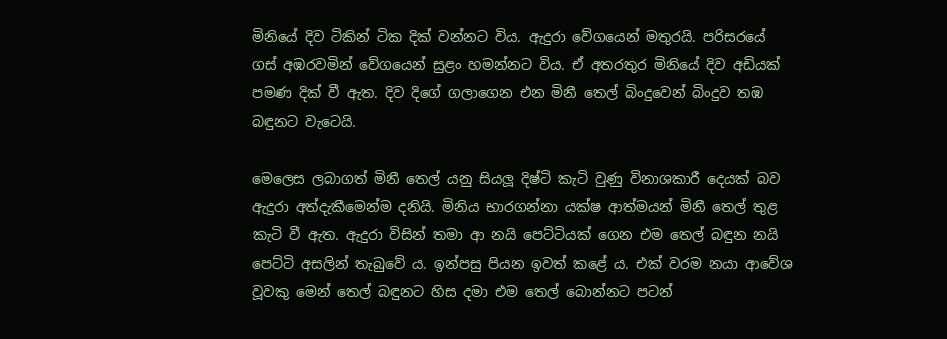මිනියේ දිව ටිකින් ටික දික් වන්නට විය. ඇදුරා වේගයෙන් මතුරයි. පරිසරයේ ගස් අඹරවමින් වේගයෙන් සුළං හමන්නට විය. ඒ අතරතුර මිනියේ දිව අඩියක් පමණ දික් වී ඇත. දිව දිගේ ගලාගෙන එන මිනී තෙල් බිංදුවෙන් බිංදුව තඹ බඳුනට වැටෙයි.

මෙලෙස ලබාගත් මිනී තෙල් යනු සියලූ දිෂ්ටි කැටි වුණු විනාශකාරී දෙයක් බව ඇදුරා අත්දැකීමෙන්ම දනියි. මිනිය භාරගන්නා යක්ෂ ආත්මයන් මිනී තෙල් තුළ කැටි වී ඇත. ඇදුරා විසින් තමා ආ නයි පෙට්ටියක් ගෙන එම තෙල් බඳුන නයි පෙට්ටි අසලින් තැබුවේ ය. ඉන්පසු පියන ඉවත් කළේ ය. එක් වරම නයා ආවේශ වූවකු මෙන් තෙල් බඳුනට හිස දමා එම තෙල් බොන්නට පටන්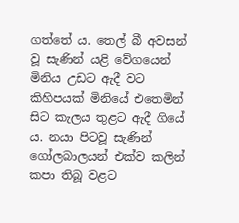ගත්තේ ය. තෙල් බී අවසන් වූ සැණින් යළි වේගයෙන් මිනිය උඩට ඇදී වට කිහිපයක් මිනියේ එතෙමින් සිට කැලය තුළට ඇදී ගියේ ය. නයා පිටවූ සැණින් ගෝලබාලයන් එක්ව කලින් කපා තිබූ වළට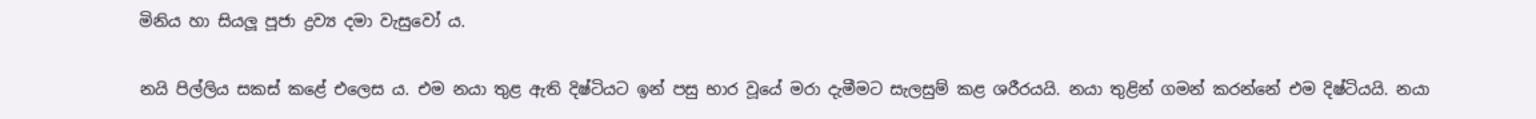මිනිය හා සියලූ පූජා ද්‍රව්‍ය දමා වැසුවෝ ය.

නයි පිල්ලිය සකස් කළේ එලෙස ය. එම නයා තුළ ඇති දිෂ්ටියට ඉන් පසු භාර වූයේ මරා දැමීමට සැලසුම් කළ ශරීරයයි. නයා තුළින් ගමන් කරන්නේ එම දිෂ්ටියයි. නයා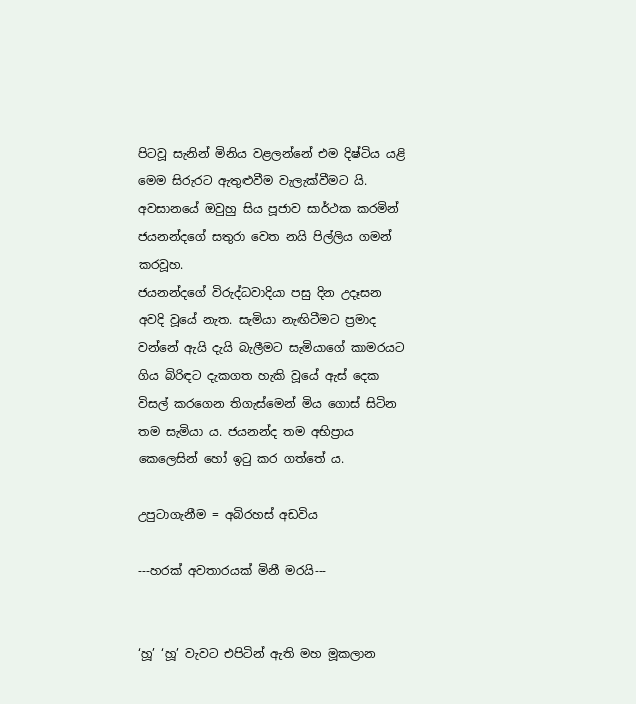පිටවූ සැනින් මිනිය වළලන්නේ එම දිෂ්ටිය යළි මෙම සිරුරට ඇතුළුවීම වැලැක්වීමට යි. අවසානයේ ඔවුහු සිය පූජාව සාර්ථක කරමින් ජයනන්දගේ සතුරා වෙත නයි පිල්ලිය ගමන් කරවූහ.
ජයනන්දගේ විරුද්ධවාදියා පසු දින උදෑසන අවදි වූයේ නැත. සැමියා නැඟිටීමට ප්‍රමාද වන්නේ ඇයි දැයි බැලීමට සැමියාගේ කාමරයට ගිය බිරිඳට දැකගත හැකි වූයේ ඇස් දෙක විසල් කරගෙන තිගැස්මෙන් මිය ගොස් සිටින තම සැමියා ය. ජයනන්ද තම අභිප්‍රාය කෙලෙසින් හෝ ඉටු කර ගත්තේ ය.

උපුටාගැනීම = අබිරහස් අඩවිය

---හරක් අවතාරයක් මිනී මරයි---


‘හූ’ ‘හූ’ වැවට එපිටින් ඇති මහ මූකලාන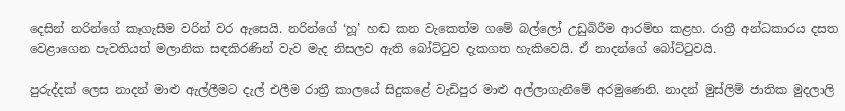දෙසින් නරින්ගේ කෑගැසීම වරින් වර ඇසෙයි. නරින්ගේ ‘හූ’ හඬ කන වැකෙත්ම ගමේ බල්ලෝ උඩුබිරීම ආරම්භ කළහ. රාත්‍රී අන්ධකාරය දසත වෙළාගෙන පැවතියත් මලානික සඳකිරණින් වැව මැද නිසලව ඇති බෝට්ටුව දැකගත හැකිවෙයි. ඒ නාදන්ගේ බෝට්ටුවයි.

පුරුද්දක් ලෙස නාදන් මාළු ඇල්ලීමට දැල් එලීම රාත්‍රී කාලයේ සිදුකළේ වැඩිපුර මාළු අල්ලාගැනීමේ අරමුණෙනි. නාදන් මුස්ලිම් ජාතික මුදලාලි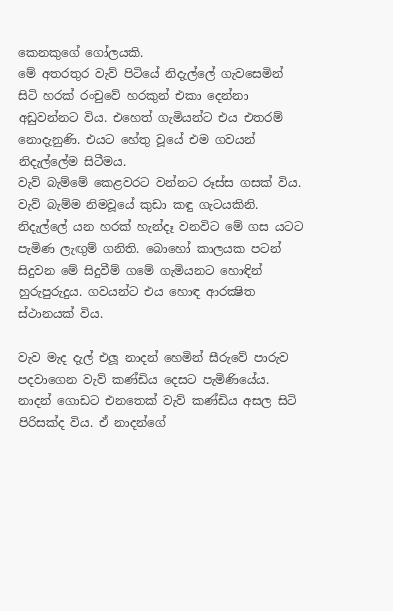කෙනකුගේ ගෝලයකි.
මේ අතරතුර වැව් පිටියේ නිදැල්ලේ ගැවසෙමින් සිටි හරක් රංචුවේ හරකුන් එකා දෙන්නා අඩුවන්නට විය. එහෙත් ගැමියන්ට එය එතරම් නොදැනුණි. එයට හේතු වූයේ එම ගවයන් නිදැල්ලේම සිටීමය.
වැව් බැම්මේ කෙළවරට වන්නට රූස්ස ගසක් විය. වැව් බැම්ම නිමවූයේ කුඩා කඳු ගැටයකිනි. නිදැල්ලේ යන හරක් හැන්දෑ වනවිට මේ ගස යටට පැමිණ ලැඟුම් ගනිති. බොහෝ කාලයක පටන් සිදුවන මේ සිදුවීම් ගමේ ගැමියනට හොඳින් හුරුපුරුදුය. ගවයන්ට එය හොඳ ආරක්‍ෂිත ස්ථානයක් විය.

වැව මැද දැල් එලූ නාදන් හෙමින් සීරුවේ පාරුව පදවාගෙන වැව් කණ්ඩිය දෙසට පැමිණියේය. නාදන් ගොඩට එනතෙක් වැව් කණ්ඩිය අසල සිටි පිරිසක්ද විය. ඒ නාදන්ගේ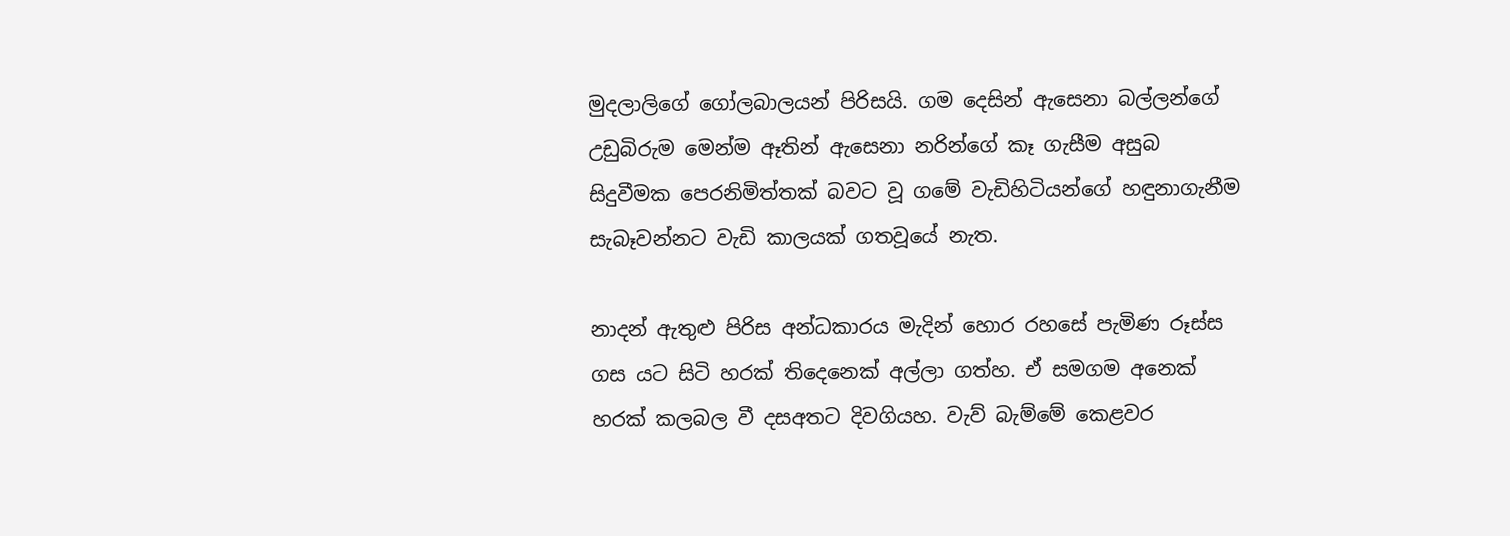මුදලාලිගේ ගෝලබාලයන් පිරිසයි. ගම දෙසින් ඇසෙනා බල්ලන්ගේ උඩුබිරුම මෙන්ම ඈතින් ඇසෙනා නරින්ගේ කෑ ගැසීම අසුබ සිදුවීමක පෙරනිමිත්තක් බවට වූ ගමේ වැඩිහිටියන්ගේ හඳුනාගැනීම සැබෑවන්නට වැඩි කාලයක් ගතවූයේ නැත.

නාදන් ඇතුළු පිරිස අන්ධකාරය මැදින් හොර රහසේ පැමිණ රූස්ස ගස යට සිටි හරක් තිදෙනෙක් අල්ලා ගත්හ. ඒ සමගම අනෙක් හරක් කලබල වී දසඅතට දිවගියහ. වැව් බැම්මේ කෙළවර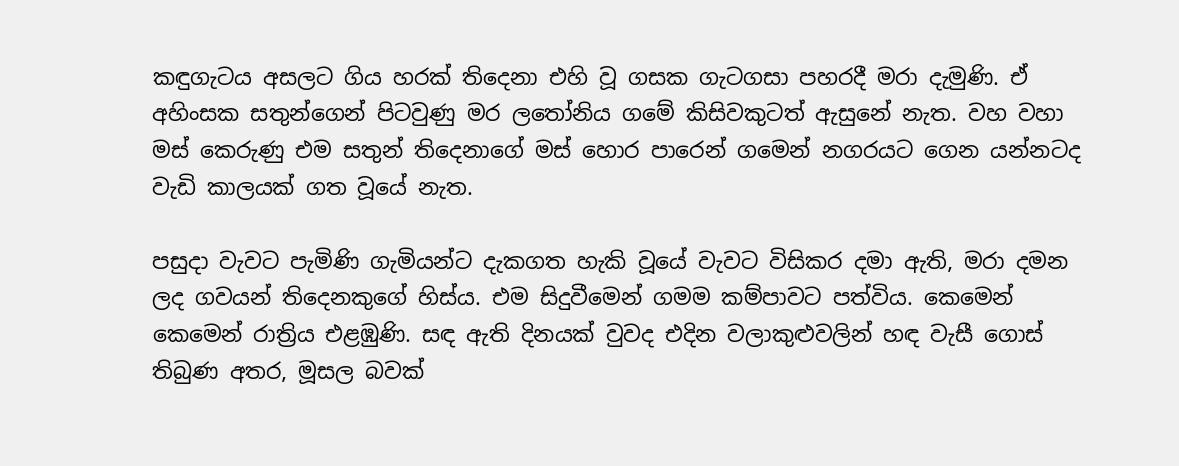කඳුගැටය අසලට ගිය හරක් තිදෙනා එහි වූ ගසක ගැටගසා පහරදී මරා දැමුණි. ඒ අහිංසක සතුන්ගෙන් පිටවුණු මර ලතෝනිය ගමේ කිසිවකුටත් ඇසුනේ නැත. වහ වහා මස් කෙරුණු එම සතුන් තිදෙනාගේ මස් හොර පාරෙන් ගමෙන් නගරයට ගෙන යන්නටද වැඩි කාලයක් ගත වූයේ නැත.

පසුදා වැවට පැමිණි ගැමියන්ට දැකගත හැකි වූයේ වැවට විසිකර දමා ඇති, මරා දමන ලද ගවයන් තිදෙනකුගේ හිස්ය. එම සිදුවීමෙන් ගමම කම්පාවට පත්විය. කෙමෙන් කෙමෙන් රාත්‍රිය එළඹුණි. සඳ ඇති දිනයක් වුවද එදින වලාකුළුවලින් හඳ වැසී ගොස් තිබුණ අතර, මූසල බවක්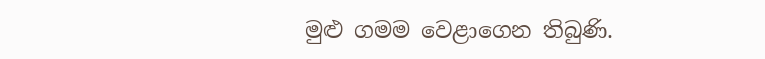මුළු ගමම වෙළාගෙන තිබුණි.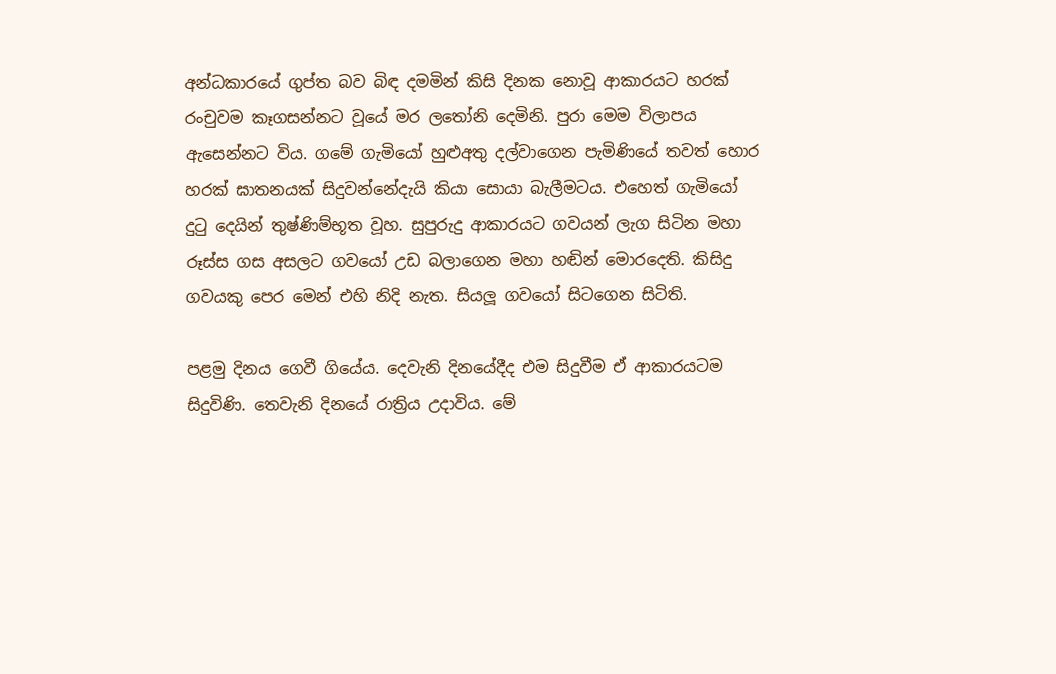අන්ධකාරයේ ගුප්ත බව බිඳ දමමින් කිසි දිනක නොවූ ආකාරයට හරක් රංචුවම කෑගසන්නට වූයේ මර ලතෝනි දෙමිනි. පුරා මෙම විලාපය ඇසෙන්නට විය. ගමේ ගැමියෝ හුළුඅතු දල්වාගෙන පැමිණියේ තවත් හොර හරක් ඝාතනයක් සිදුවන්නේදැයි කියා සොයා බැලීමටය. එහෙත් ගැමියෝ දුටු දෙයින් තුෂ්ණිම්භූත වූහ. සුපුරුදු ආකාරයට ගවයන් ලැග සිටින මහා රූස්ස ගස අසලට ගවයෝ උඩ බලාගෙන මහා හඬින් මොරදෙති. කිසිදු ගවයකු පෙර මෙන් එහි නිදි නැත. සියලූ ගවයෝ සිටගෙන සිටිති.

පළමු දිනය ගෙවී ගියේය. දෙවැනි දිනයේදීද එම සිදුවීම ඒ ආකාරයටම සිදුවිණි. තෙවැනි දිනයේ රාත්‍රිය උදාවිය. මේ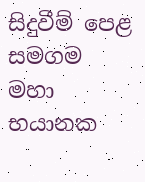සිදුවීම් පෙළ සමගම මහා භයානක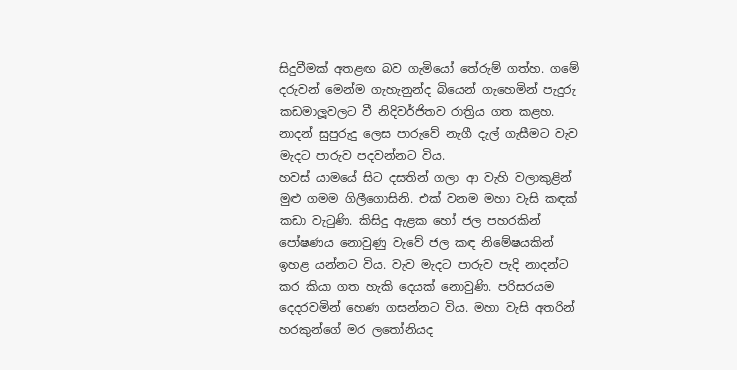සිදුවීමක් අතළඟ බව ගැමියෝ තේරුම් ගත්හ. ගමේ දරුවන් මෙන්ම ගැහැනුන්ද බියෙන් ගැහෙමින් පැදුරු කඩමාලූවලට වී නිදිවර්ජිතව රාත්‍රිය ගත කළහ. නාදන් සුපුරුදු ලෙස පාරුවේ නැගී දැල් ගැසීමට වැව මැදට පාරුව පදවන්නට විය.
හවස් යාමයේ සිට දසතින් ගලා ආ වැහි වලාකුළින් මුළු ගමම ගිලීගොසිනි. එක් වනම මහා වැසි කඳක් කඩා වැටුණි. කිසිදු ඇළක හෝ ජල පහරකින් පෝෂණය නොවුණු වැවේ ජල කඳ නිමේෂයකින් ඉහළ යන්නට විය. වැව මැදට පාරුව පැදි නාදන්ට කර කියා ගත හැකි දෙයක් නොවුණි. පරිසරයම දෙදරවමින් හෙණ ගසන්නට විය. මහා වැසි අතරින් හරකුන්ගේ මර ලතෝනියද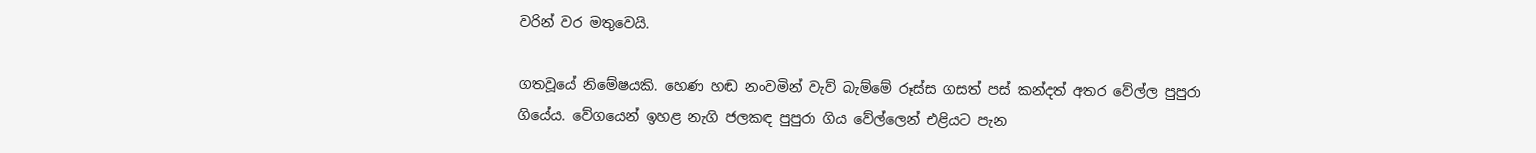වරින් වර මතුවෙයි.

ගතවූයේ නිමේෂයකි. හෙණ හඬ නංවමින් වැව් බැම්මේ රූස්ස ගසත් පස් කන්දත් අතර වේල්ල පුපුරා ගියේය. වේගයෙන් ඉහළ නැගි ජලකඳ පුපුරා ගිය වේල්ලෙන් එළියට පැන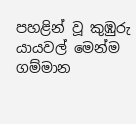පහළින් වූ කුඹුරු යායවල් මෙන්ම ගම්මාන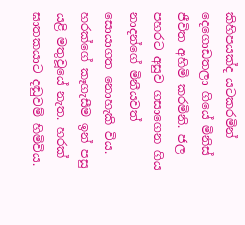කිහිපයක්ද යටකරමින් දෙගොඩතලා ගියේ මිනිස් ජීවිත අහිමි කරමිනි. ජල පහරට අසුව ගසාගෙන ගිය නාදන්ගේ මිනීයවත් සොයාගත නොහැකි විය.
හරක්ගේ කෑගැසීම ඉන් පසු යළි මතුවූයේ නැත. හරක් ඝාතකයාට දඬුවම් හිමිවිය.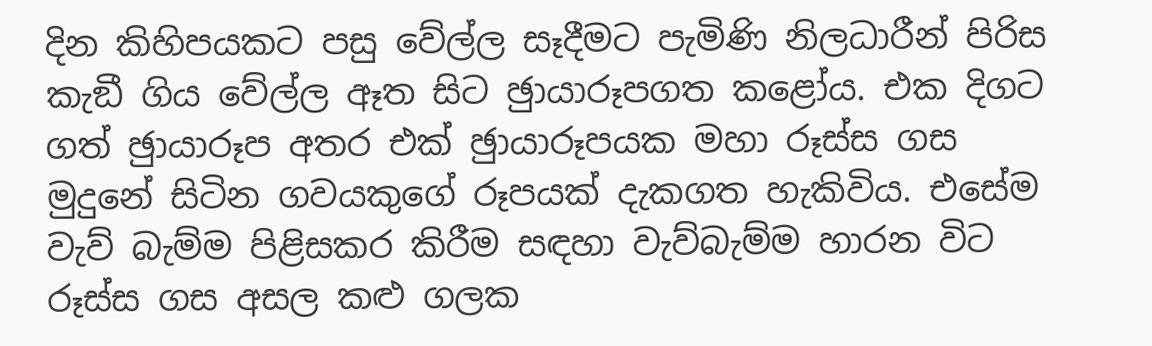දින කිහිපයකට පසු වේල්ල සෑදීමට පැමිණි නිලධාරීන් පිරිස කැඞී ගිය වේල්ල ඈත සිට ඡුායාරූපගත කළෝය. එක දිගට ගත් ඡුායාරූප අතර එක් ඡුායාරූපයක මහා රූස්ස ගස මුදුනේ සිටින ගවයකුගේ රූපයක් දැකගත හැකිවිය. එසේම වැව් බැම්ම පිළිසකර කිරීම සඳහා වැව්බැම්ම හාරන විට රූස්ස ගස අසල කළු ගලක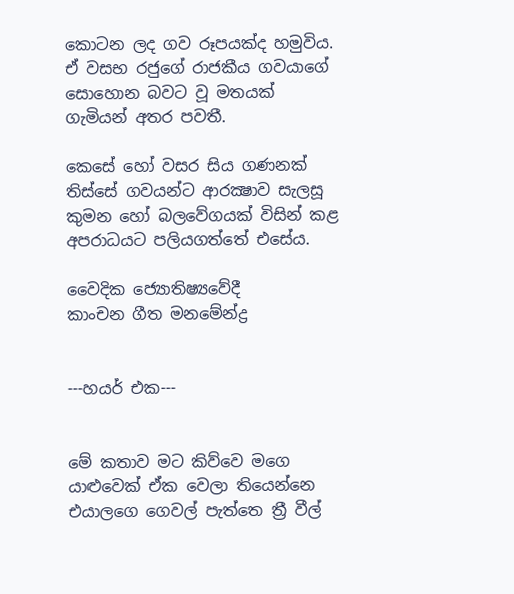කොටන ලද ගව රූපයක්ද හමුවිය. ඒ වසභ රජුගේ රාජකීය ගවයාගේ සොහොන බවට වූ මතයක් ගැමියන් අතර පවතී.

කෙසේ හෝ වසර සිය ගණනක් තිස්සේ ගවයන්ට ආරක්‍ෂාව සැලසූ කුමන හෝ බලවේගයක් විසින් කළ අපරාධයට පලියගත්තේ එසේය.

වෛදික ජ්‍යොතිෂ්‍යවේදී
කාංචන ගීත මනමේන්ද්‍ර


---හයර් එක---


මේ කතාව මට කිව්වෙ මගෙ යාළුවෙක් ඒක වෙලා තියෙන්නෙ එයාලගෙ ගෙවල් පැත්තෙ ත්‍රී වීල්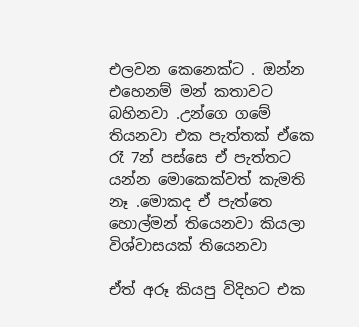එලවන කෙනෙක්ට . ඔන්න එහෙනම් මන් කතාවට බහිනවා .උන්ගෙ ගමේ තියනවා එක පැත්තක් ඒකෙ රෑ 7න් පස්සෙ ඒ පැත්තට යන්න මොකෙක්වත් කැමති නෑ .මොකද ඒ පැත්තෙ හොල්මන් තියෙනවා කියලා විශ්වාසයක් තියෙනවා

ඒත් අරූ කියපු විදිහට එක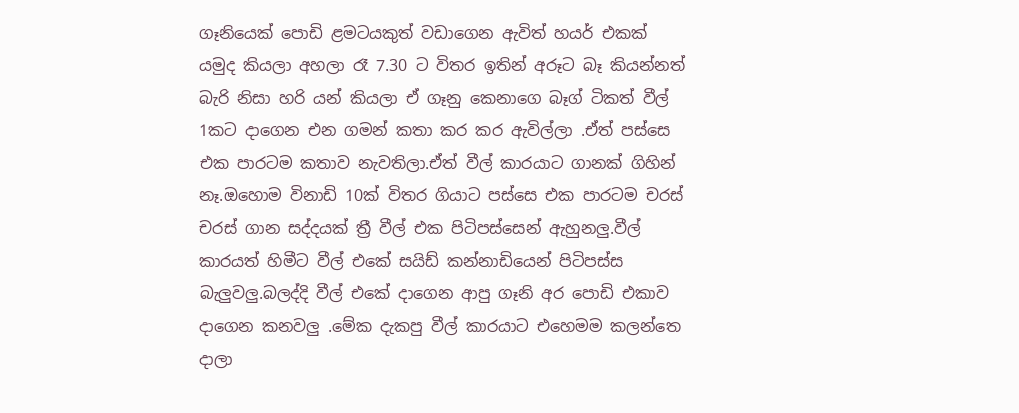ගෑනියෙක් පොඩි ළමටයකුත් වඩාගෙන ඇවිත් හයර් එකක් යමුද කියලා අහලා රෑ 7.30 ට විතර ඉතින් අරූට බෑ කියන්නත් බැරි නිසා හරි යන් කියලා ඒ ගෑනු කෙනාගෙ බෑග් ටිකත් වීල් 1කට දාගෙන එන ගමන් කතා කර කර ඇවිල්ලා .ඒත් පස්සෙ එක පාරටම කතාව නැවතිලා.ඒත් වීල් කාරයාට ගානක් ගිහින් නෑ.ඔහොම විනාඩි 10ක් විතර ගියාට පස්සෙ එක පාරටම චරස් චරස් ගාන සද්දයක් ත්‍රී වීල් එක පිටිපස්සෙන් ඇහුනලු.වීල් කාරයත් හිමීට වීල් එකේ සයිඩ් කන්නාඩියෙන් පිටිපස්ස බැලුවලු.බලද්දි වීල් එකේ දාගෙන ආපු ගෑනි අර පොඩි එකාව දාගෙන කනවලු .මේක දැකපු වීල් කාරයාට එහෙමම කලන්තෙ දාලා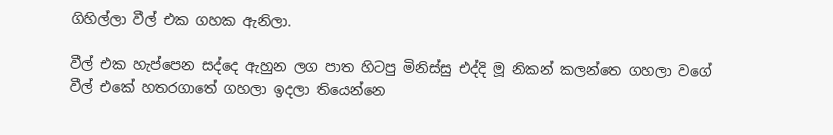ගිහිල්ලා වීල් එක ගහක ඇනිලා.

වීල් එක හැප්පෙන සද්දෙ ඇහුන ලග පාත හිටපු මිනිස්සු එද්දි මූ නිකන් කලන්තෙ ගහලා වගේ වීල් එකේ හතරගාතේ ගහලා ඉදලා තියෙන්නෙ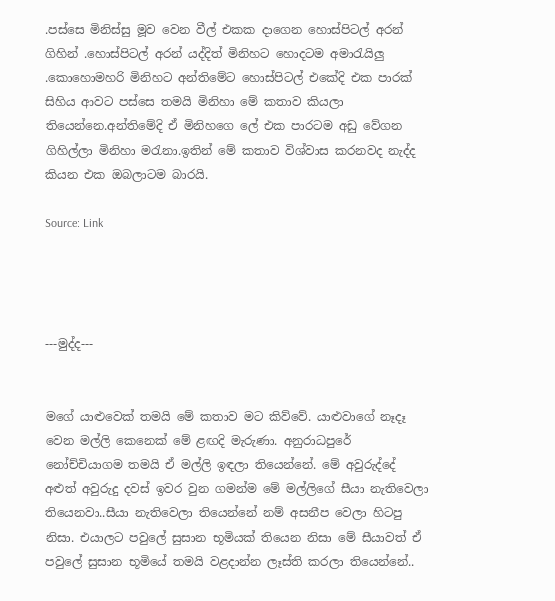.පස්සෙ මිනිස්සු මූව වෙන වීල් එකක දාගෙන හොස්පිටල් අරන් ගිහින් .හොස්පිටල් අරන් යද්දිත් මිනිහට හොදටම අමාරැයිලු .කොහොමහරි මිනිහට අන්තිමේට හොස්පිටල් එකේදි එක පාරක් සිහිය ආවට පස්සෙ තමයි මිනිහා මේ කතාව කියලා තියෙන්නෙ.අන්තිමේදි ඒ මිනිහගෙ ලේ එක පාරටම අඩු වේගන ගිහිල්ලා මිනිහා මරැනා.ඉතින් මේ කතාව විශ්වාස කරනවද නැද්ද කියන එක ඔබලාටම බාරයි.

Source: Link




---මුද්ද---


මගේ යාළුවෙක් තමයි මේ කතාව මට කිව්වේ. යාළුවාගේ නෑදෑ වෙන මල්ලි කෙනෙක් මේ ළඟදි මැරුණා. අනුරාධපුරේ නෝච්චියාගම තමයි ඒ මල්ලි ඉඳලා තියෙන්නේ. මේ අවුරුද්දේ අළුත් අවුරුදු දවස් ඉවර වුන ගමන්ම මේ මල්ලිගේ සීයා නැතිවෙලා තියෙනවා..සීයා නැතිවෙලා තියෙන්නේ නම් අසනීප වෙලා හිටපු නිසා. එයාලට පවුලේ සුසාන භූමියක් තියෙන නිසා මේ සීයාවත් ඒ පවුලේ සුසාන භූමියේ තමයි වළදාන්න ලෑස්ති කරලා තියෙන්නේ..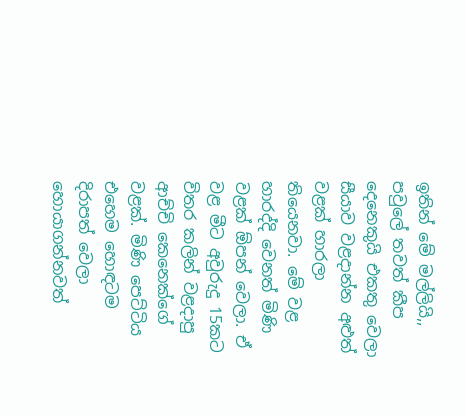ඉතින් මේ මල්ලියි,, පවුලේ තවත් කීප දෙනෙකුයි එකතු වෙලා සීයාව වළදාන්න අළුත් වළක් හාරලා තියෙනවා. මේ වළ හාරද්දි වෙනත් මිණි වළක් ඕපන් වෙලා. ඒ වළ මීට අවුරුදු 15කට විතර කලින් වළදාපු ආච්චි කෙනෙක්ගේ වළක්. මිණි පෙට්ටිය එහෙම හොඳටම දිරාපත් වෙලා හොයාගන්නවත්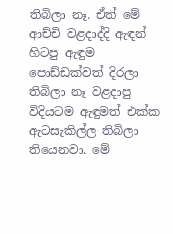තිබිලා නෑ. ඒත් මේ ආච්චි වළදාද්දි ඇඳන් හිටපු ඇඳුම පොඩ්ඩක්වත් දිරලා තිබිලා නෑ වළදාපු විදියටම ඇඳුමත් එක්ක ඇටසැකිල්ල තිබිලා තියෙනවා. මේ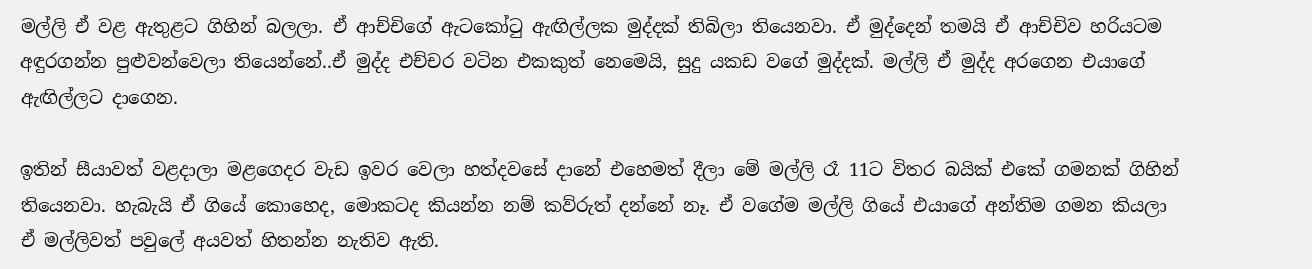මල්ලි ඒ වළ ඇතුළට ගිහින් බලලා. ඒ ආච්චිගේ ඇටකෝටු ඇඟිල්ලක මුද්දක් තිබිලා තියෙනවා. ඒ මුද්දෙන් තමයි ඒ ආච්චිව හරියටම අඳුරගන්න පුළුවන්වෙලා තියෙන්නේ..ඒ මුද්ද එච්චර වටින එකකුත් නෙමෙයි, සුදු යකඩ වගේ මුද්දක්. මල්ලි ඒ මුද්ද අරගෙන එයාගේ ඇඟිල්ලට දාගෙන.

ඉතින් සීයාවත් වළදාලා මළගෙදර වැඩ ඉවර වෙලා හත්දවසේ දානේ එහෙමත් දීලා මේ මල්ලි රෑ 11ට විතර බයික් එකේ ගමනක් ගිහින් තියෙනවා. හැබැයි ඒ ගියේ කොහෙද, මොකටද කියන්න නම් කව්රුත් දන්නේ නෑ. ඒ වගේම මල්ලි ගියේ එයාගේ අන්තිම ගමන කියලා ඒ මල්ලිවත් පවුලේ අයවත් හිතන්න නැතිව ඇති.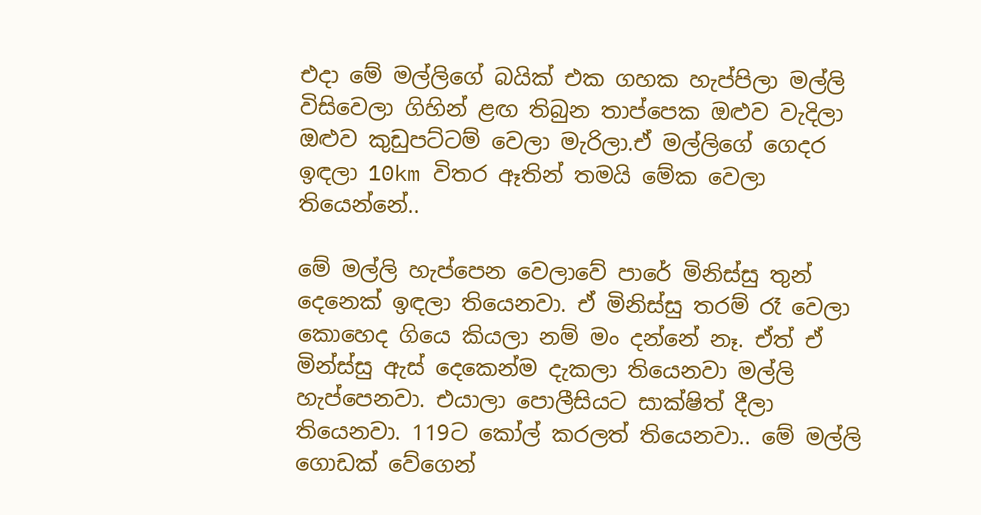එදා මේ මල්ලිගේ බයික් එක ගහක හැප්පිලා මල්ලි විසිවෙලා ගිහින් ළඟ තිබුන තාප්පෙක ඔළුව වැදිලා ඔළුව කුඩුපට්ටම් වෙලා මැරිලා.ඒ මල්ලිගේ ගෙදර ඉඳලා 10km විතර ඈතින් තමයි මේක වෙලා තියෙන්නේ..

මේ මල්ලි හැප්පෙන වෙලාවේ පාරේ මිනිස්සු තුන් දෙනෙක් ඉඳලා තියෙනවා. ඒ මිනිස්සු තරම් රෑ වෙලා කොහෙද ගියෙ කියලා නම් මං දන්නේ නෑ. ඒත් ඒ මින්ස්සු ඇස් දෙකෙන්ම දැකලා තියෙනවා මල්ලි හැප්පෙනවා. එයාලා පොලීසියට සාක්ෂිත් දීලා තියෙනවා. 119ට කෝල් කරලත් තියෙනවා.. මේ මල්ලි ගොඩක් වේගෙන්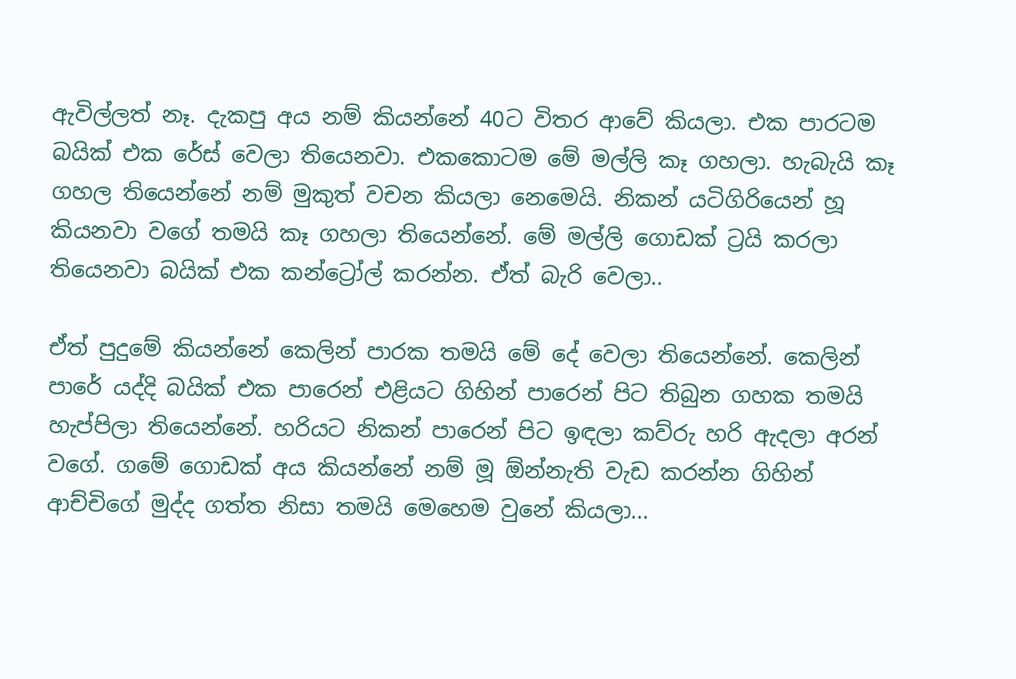ඇවිල්ලත් නෑ. දැකපු අය නම් කියන්නේ 40ට විතර ආවේ කියලා. එක පාරටම බයික් එක රේස් වෙලා තියෙනවා. එකකොටම මේ මල්ලි කෑ ගහලා. හැබැයි කෑ ගහල තියෙන්නේ නම් මුකුත් වචන කියලා නෙමෙයි. නිකන් යටිගිරියෙන් හූ කියනවා වගේ තමයි කෑ ගහලා තියෙන්නේ. මේ මල්ලි ගොඩක් ට්‍රයි කරලා තියෙනවා බයික් එක කන්ට්‍රෝල් කරන්න. ඒත් බැරි වෙලා..

ඒත් පුදුමේ කියන්නේ කෙලින් පාරක තමයි මේ දේ වෙලා තියෙන්නේ. කෙලින් පාරේ යද්දි බයික් එක පාරෙන් එළියට ගිහින් පාරෙන් පිට තිබුන ගහක තමයි හැප්පිලා තියෙන්නේ. හරියට නිකන් පාරෙන් පිට ඉඳලා කව්රු හරි ඇදලා අරන් වගේ. ගමේ ගොඩක් අය කියන්නේ නම් මූ ඕන්නැති වැඩ කරන්න ගිහින් ආච්චිගේ මුද්ද ගත්ත නිසා තමයි මෙහෙම වුනේ කියලා...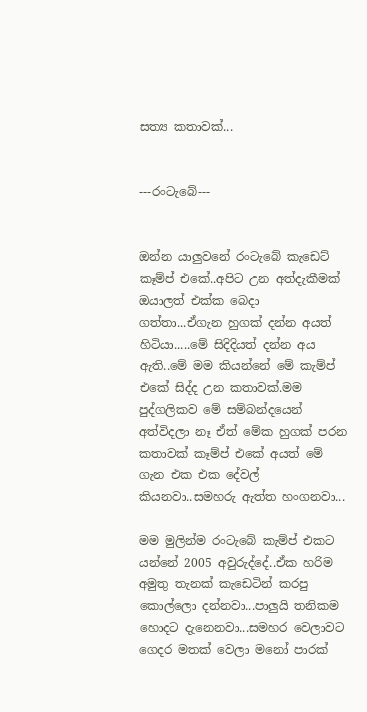සත්‍ය කතාවක්...


---රංටැබේ---


ඔන්න යාලුවනේ රංටැබේ කැඩෙට් කෑම්ප් එකේ..අපිට උන අත්දැකීමක් ඔයාලත් එක්ක බෙදා ගත්‍තා...ඒගැන හුගක් දන්න අයත් හිටියා.....මේ සිදිදියත් දන්න අය ඇති..මේ මම කියන්නේ මේ කැම්ප් එකේ සිද්ද උන කතාවක්.මම පුද්ගලිකව මේ සම්බන්දයෙන් අත්විදලා නෑ ඒත් මේක හුගක් පරන කතාවක් කෑම්ප් එකේ අයත් මේ ගැන එක එක දේවල් කියනවා..සමහරු ඇත්ත හංගනවා...

මම මුලින්ම රංටැබේ කැම්ප් එකට යන්නේ 2005 අවුරුද්දේ..ඒක හරිම අමුතු තැනක් කැඩෙටින් කරපු කොල්ලො දන්නවා...පාලුයි තනිකම හොදට දැනෙනවා...සමහර වෙලාවට ගෙදර මතක් වෙලා මනෝ පාරක්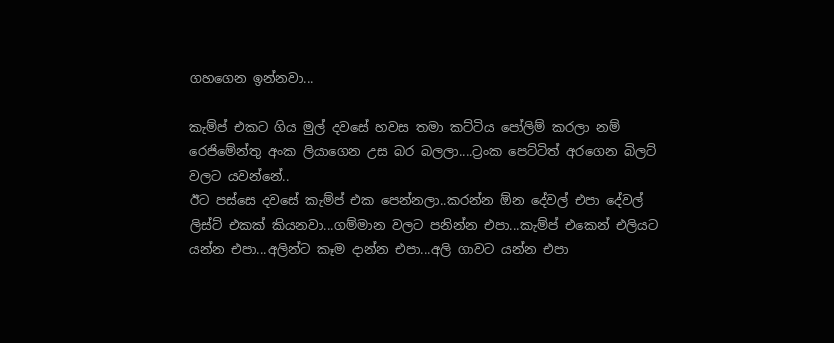ගහගෙන ඉන්නවා...

කැම්ප් එකට ගිය මුල් දවසේ හවස තමා කට්ටිය පෝලිම් කරලා නම් රෙජිමේන්තු අංක ලියාගෙන උස බර බලලා....ට්‍රංක පෙට්ටිත් අරගෙන බිලට් වලට යවන්නේ..
ඊට පස්සෙ දවසේ කැම්ප් එක පෙන්නලා..කරන්න ඕන දේවල් එපා දේවල් ලිස්ට් එකක් කියනවා...ගම්මාන වලට පනින්න එපා...කැම්ප් එකෙන් එලියට යන්න එපා...අලින්ට කෑම දාන්න එපා...අලි ගාවට යන්න එපා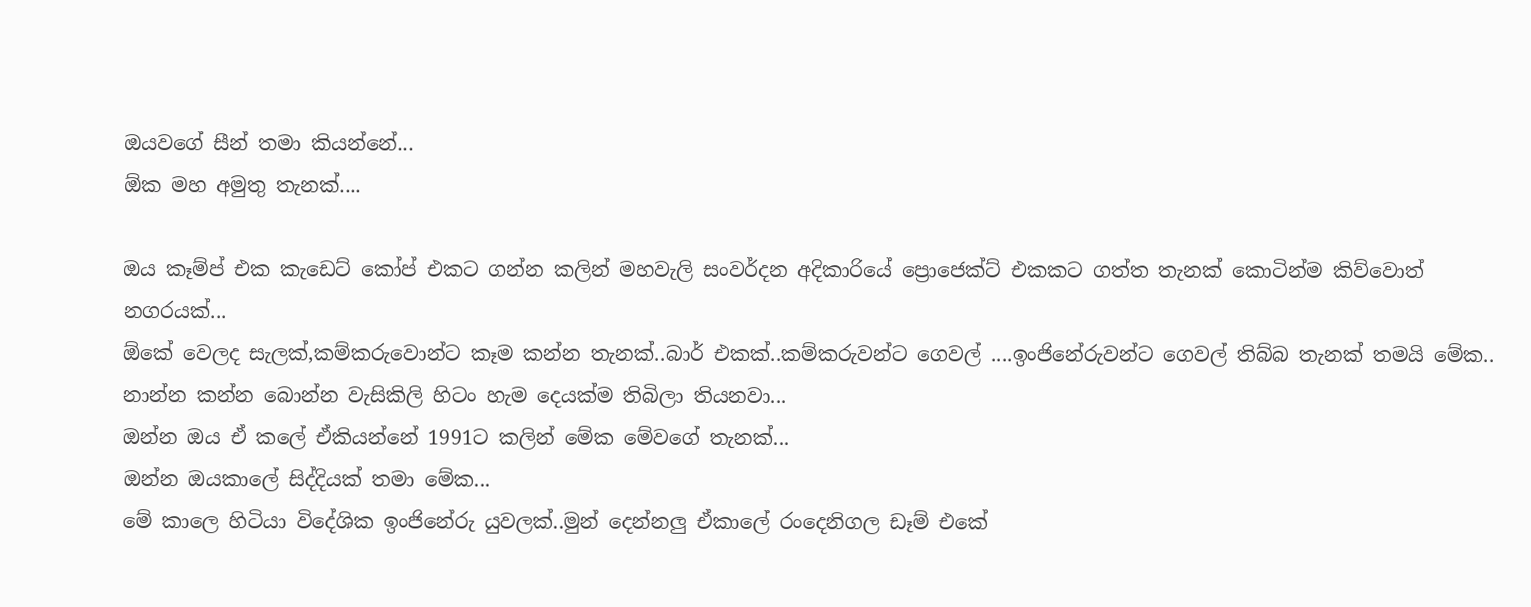ඔයවගේ සීන් තමා කියන්නේ...
ඕක මහ අමුතු තැනක්....

ඔය කෑම්ප් එක කැඩෙට් කෝප් එකට ගන්න කලින් මහවැලි සංවර්දන අදිකාරියේ ප්‍රොජෙක්ට් එකකට ගත්ත තැනක් කොටින්ම කිව්වොත් නගරයක්...
ඕකේ වෙලද සැලක්,කම්කරුවොන්ට කෑම කන්න තැනක්..බාර් එකක්..කම්කරුවන්ට ගෙවල් ....ඉංජිනේරුවන්ට ගෙවල් තිබ්බ තැනක් තමයි මේක..
නාන්න කන්න බොන්න වැසිකිලි හිටං හැම දෙයක්ම තිබිලා තියනවා...
ඔන්න ඔය ඒ කලේ ඒකියන්නේ 1991ට කලින් මේක මේවගේ තැනක්...
ඔන්න ඔයකාලේ සිද්දියක් තමා මේක...
මේ කාලෙ හිටියා විදේශික ඉංජිනේරු යුවලක්..මුන් දෙන්නලු ඒකාලේ රංදෙනිගල ඩෑම් එකේ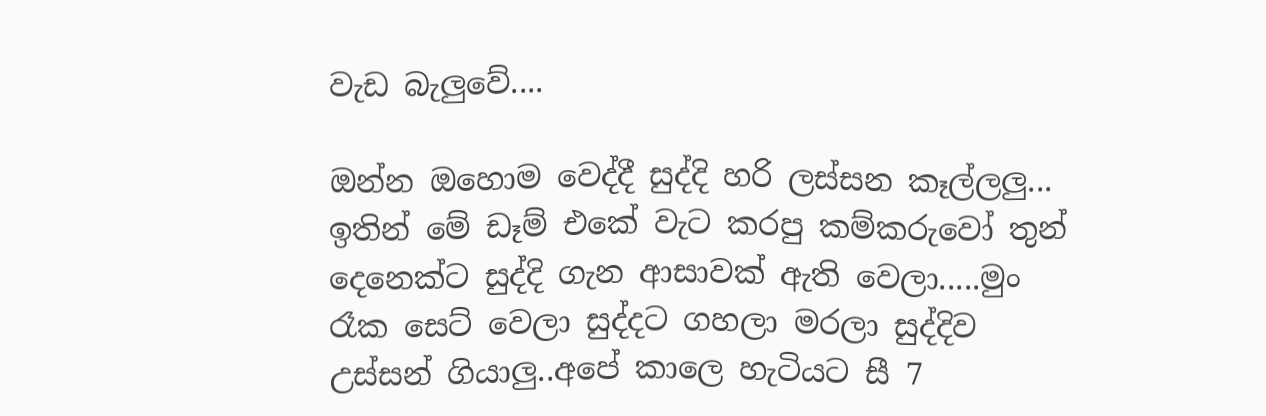වැඩ බැලුවේ....

ඔන්න ඔහොම වෙද්දී සුද්දි හරි ලස්සන කෑල්ලලු...
ඉතින් මේ ඩෑම් එකේ වැට කරපු කම්කරුවෝ තුන් දෙනෙක්ට සුද්දි ගැන ආසාවක් ඇති වෙලා.....මුං රෑක සෙට් වෙලා සුද්දට ගහලා මරලා සුද්දිව උස්සන් ගියාලු..අපේ කාලෙ හැටියට සී 7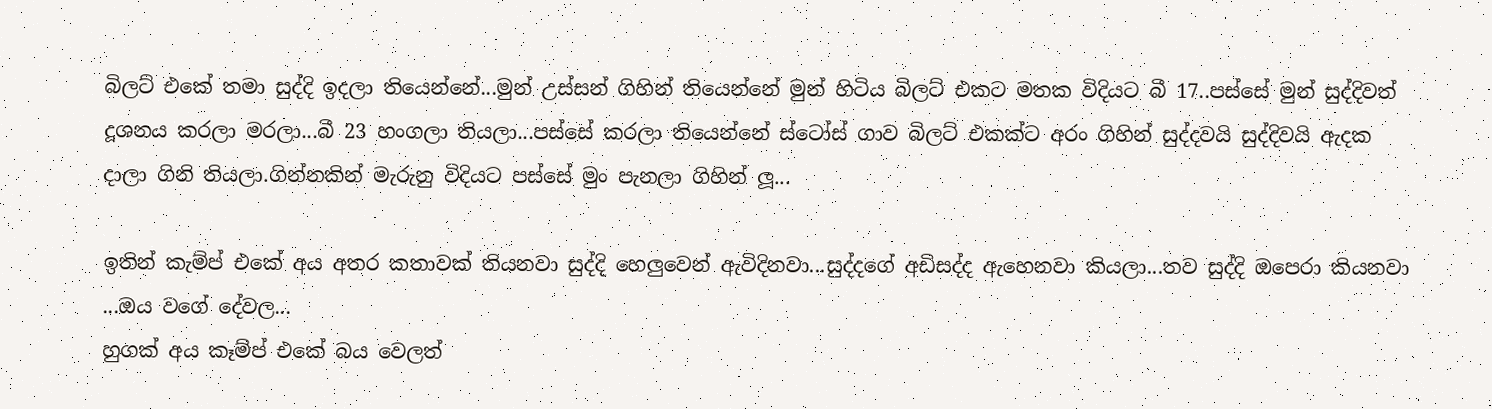බිලට් එකේ තමා සුද්දි ඉදලා තියෙන්නේ...මුන් උස්සන් ගිහින් තියෙන්නේ මුන් හිටිය බිලට් එකට මතක විදියට බී 17..පස්සේ මුන් සුද්දිවත් දූශනය කරලා මරලා...බී 23 හංගලා තියලා...පස්සේ කරලා තියෙන්නේ ස්ටෝස් ගාව බිලට් එකක්ට අරං ගිහින් සුද්දවයි සුද්දිවයි ඇදක දාලා ගිනි තියලා.ගින්නකින් මැරුනු විදියට පස්සේ මුං පැනලා ගිහින් ලූ...

ඉතින් කැම්ප් එකේ අය අතර කතාවක් තියනවා සුද්දි හෙලුවෙන් ඇවිදිනවා...සුද්දගේ අඩිසද්ද ඇහෙනවා කියලා...තව සුද්දි ඔපෙරා කියනවා ...ඔය වගේ දේවල...
හුගක් අය කෑම්ප් එකේ බය වෙලත්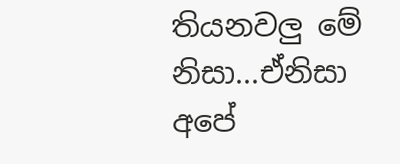තියනවලු මේ නිසා...ඒනිසා අපේ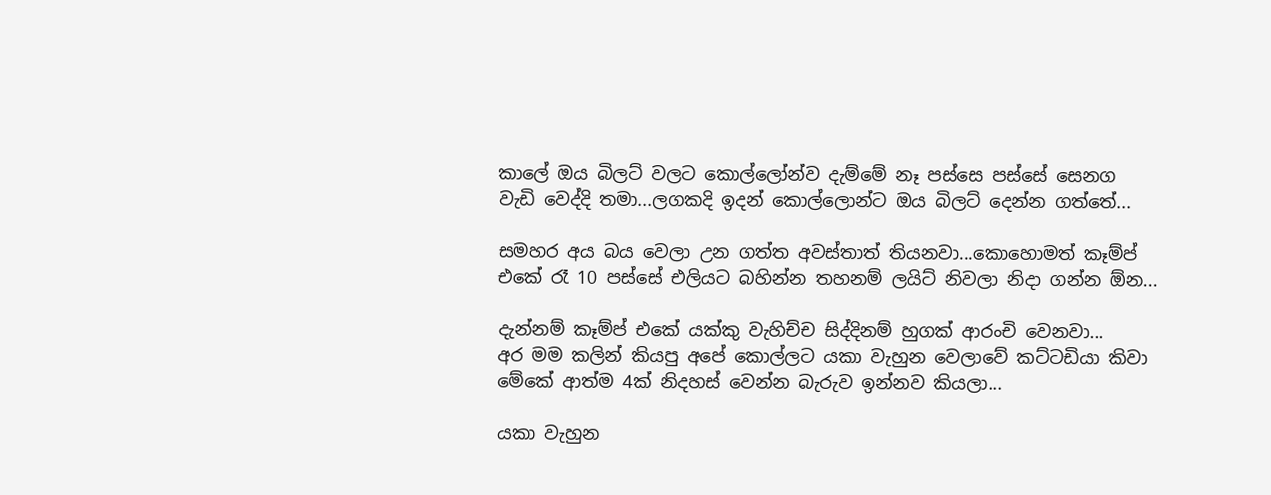කාලේ ඔය බිලට් වලට කොල්ලෝන්ව දැම්මේ නෑ පස්සෙ පස්සේ සෙනග වැඩි වෙද්දි තමා...ලගකදි ඉදන් කොල්ලොන්ට ඔය බිලට් දෙන්න ගත්තේ...

සමහර අය බය වෙලා උන ගත්ත අවස්තාත් තියනවා...කොහොමත් කෑම්ප් එකේ රෑ 10 පස්සේ එලියට බහින්න තහනම් ලයිට් නිවලා නිදා ගන්න ඕන...

දැන්නම් කෑම්ප් එකේ යක්කු වැහිච්ච සිද්දිනම් හුගක් ආරංචි වෙනවා...
අර මම කලින් කියපු අපේ කොල්ලට යකා වැහුන වෙලාවේ කට්ටඩියා කිවා මේකේ ආත්ම 4ක් නිදහස් වෙන්න බැරුව ඉන්නව කියලා...

යකා වැහුන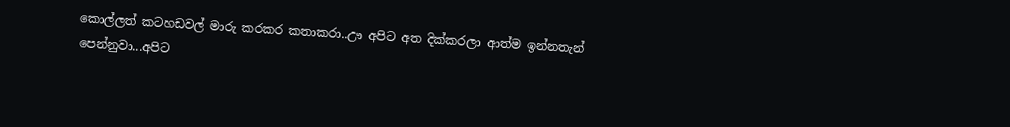කොල්ලත් කටහඩවල් මාරු කරකර කතාකරා..ඌ අපිට අත දික්කරලා ආත්ම ඉන්නතැන් පෙන්නුවා...අපිට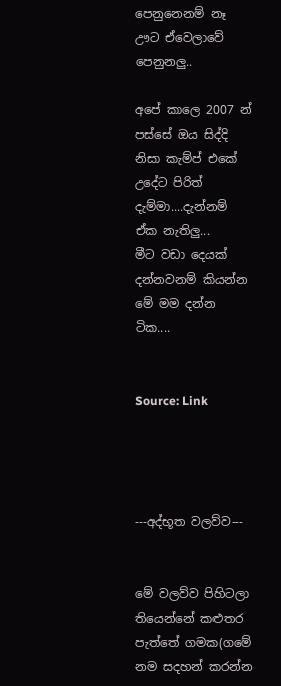පෙනුනෙනම් නෑ ඌට ඒවෙලාවේ පෙනුනලු..

අපේ කාලෙ 2007 න් පස්සේ ඔය සිද්දි නිසා කැම්ප් එකේ උදේට පිරිත් දැම්මා....දැන්නම් ඒක නැතිලු...
මීට වඩා දෙයක් දන්නවනම් කියන්න මේ මම දන්න ටික....


Source: Link




---අද්භූත වලව්ව---


මේ වලව්ව පිහිටලා තියෙන්නේ කළුතර පැත්තේ ගමක(ගමේ නම සදහන් කරන්න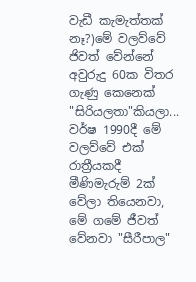වැඩී කැමැත්තක් නෑ?)මේ වලව්වේ ජිවත් වේන්නේ අවුරුදු 60ක විතර ගැණු කෙනෙක් "සිරියලතා"කියලා... වර්ෂ 1990දී මේ වලව්වේ එක් රාත්‍රීයකදී මීණිමැරුම් 2ක් වේලා තියෙනවා, මේ ගමේ ජීවත් වේනවා "සීරීපාල"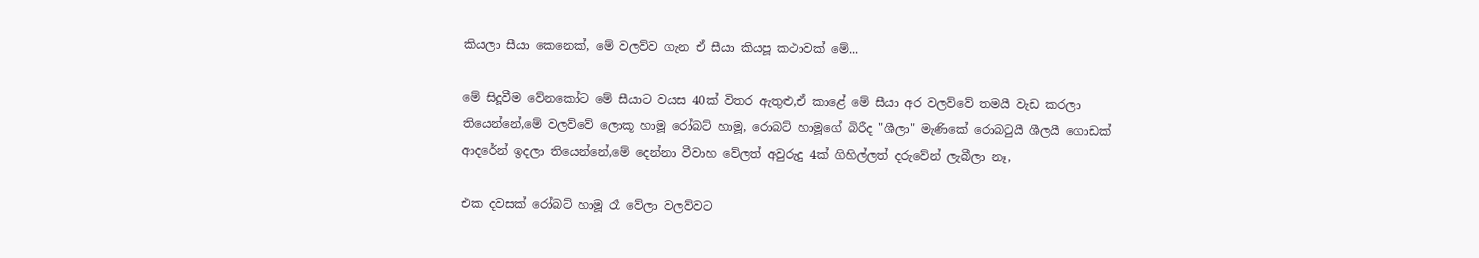කියලා සීයා කෙනෙක්, මේ වලව්ව ගැන ඒ සීයා කියපූ කථාවක් මේ...

මේ සිදූවීම වේනකෝට මේ සීයාට වයස 40ක් විතර ඇතුළු,ඒ කාළේ මේ සීයා අර වලව්වේ තමයී වැඩ කරලා තියෙන්නේ,මේ වලව්වේ ලොකූ හාමූ රෝබට් හාමූ, රොබට් හාමූගේ බිරීද "ශීලා" මැණිකේ රොබටුයී ශීලයී ගොඩක් ආදරේන් ඉදලා තියෙන්නේ,මේ දෙන්නා වීවාහ වේලත් අවුරුදු 4ක් ගිහිල්ලත් දරුවේන් ලැබීලා නෑ,

එක දවසක් රෝබට් හාමූ රෑ වේලා වලව්වට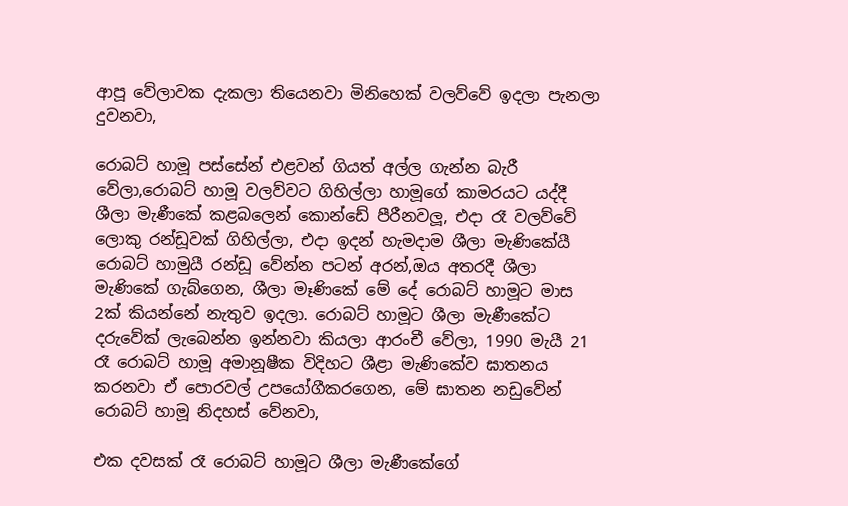ආපූ වේලාවක දැකලා තියෙනවා මිනිහෙක් වලව්වේ ඉදලා පැනලා දුවනවා,

රොබට් හාමූ පස්සේන් එළවන් ගියත් අල්ල ගැන්න බැරී වේලා,රොබට් හාමූ වලව්වට ගිහිල්ලා හාමූගේ කාමරයට යද්දී ශීලා මැණීකේ කළබලෙන් කොන්ඩේ පීරීනවලූ, එදා රෑ වලව්වේ ලොකු රන්ඩූවක් ගිහිල්ලා, එදා ඉදන් හැමදාම ශීලා මැණිකේයී රොබට් හාමුයී රන්ඩූ වේන්න පටන් අරන්,ඔය අතරදී ශීලා මැණිකේ ගැබ්ගෙන, ශීලා මෑණිකේ මේ දේ රොබට් හාමූට මාස 2ක් කියන්නේ නැතුව ඉදලා. රොබට් හාමූට ශීලා මැණීකේට දරුවේක් ලැබෙන්න ඉන්නවා කියලා ආරංචී වේලා, 1990 මැයී 21 රෑ රොබට් හාමූ අමානූෂීක විදිහට ශීළා මැණිකේව ඝාතනය කරනවා ඒ පොරවල් උපයෝගීකරගෙන, මේ ඝාතන නඩුවේන් රොබට් හාමූ නිදහස් වේනවා,

එක දවසක් රෑ රොබට් හාමූට ශීලා මැණීකේගේ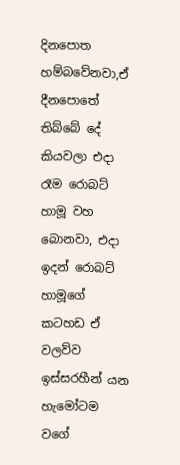දිනපොත හම්බවේනවා,ඒ දීනපොතේ තිබ්බේ දේ කියවලා එදා රෑම රොබට් හාමූ වහ බොනවා, එදා ඉදන් රොබට් හාමූගේ කටහඩ ඒ වලව්ව ඉස්සරහීන් යන හැමෝටම වගේ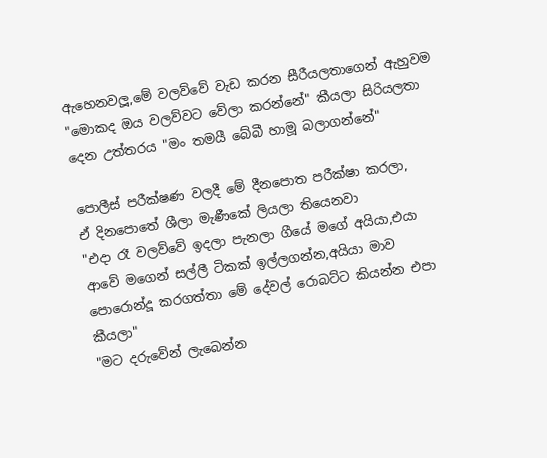ඇහෙනවලූ,මේ වලව්වේ වැඩ කරන සීරීයලතාගෙන් ඇහුවම "මොකද ඔය වලව්වට වේලා කරන්නේ" කීයලා සිරියලතා දෙන උත්තරය "මං තමයී බේබී හාමූ බලාගන්නේ"

පොලීස් පරීක්ෂණ වලදී මේ දීනපොත පරීක්ෂා කරලා,
ඒ දිනපොතේ ශීලා මැණීකේ ලියලා තියෙනවා
"එදා රෑ වලව්වේ ඉදලා පැනලා ගීයේ මගේ අයියා,එයා ආවේ මගෙන් සල්ලී ටිකක් ඉල්ලගන්න,අයියා මාව පොරොන්දූ කරගත්තා මේ දේවල් රොබට්ට කියන්න එපා කීයලා"
"මට දරුවේන් ලැබෙන්න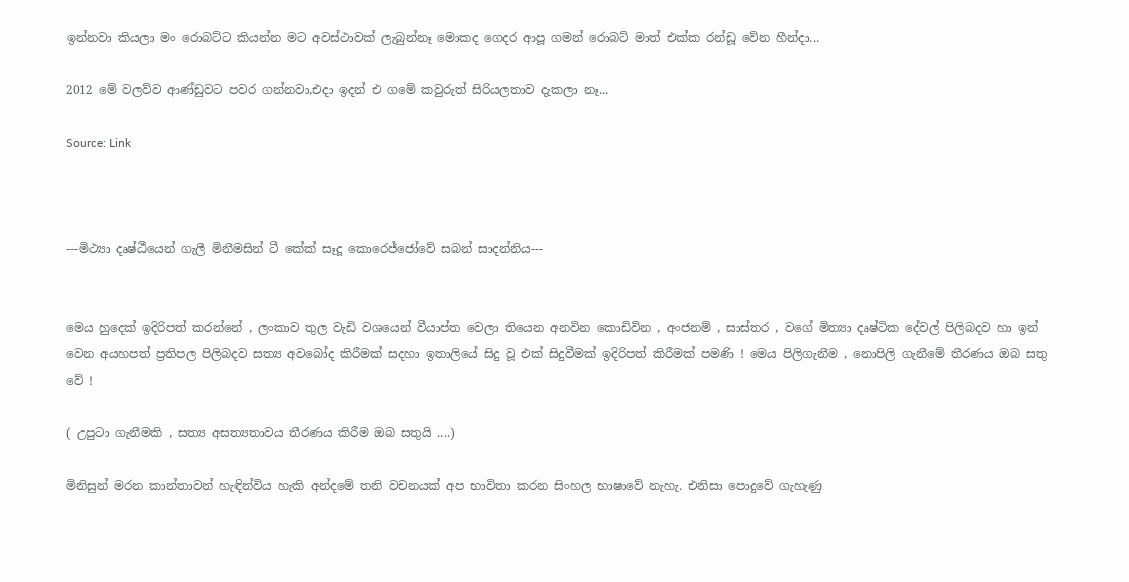ඉන්නවා කියලා මං රොබට්ට කියන්න මට අවස්ථාවක් ලැබුන්නෑ මොකද ගෙදර ආපූ ගමන් රොබට් මාත් එක්ක රන්ඩූ වේන හීන්දා...

2012 මේ වලව්ව ආණ්ඩුවට පවර ගන්නවා,එදා ඉදන් එ ගමේ කවුරුත් සිරියලතාව දැකලා නෑ...

Source: Link



---මිථ්‍යා දෘෂ්ඨීයෙන් ගැලී මිනීමසින් ටී කේක් සෑදූ කොරෙජ්ජෝවේ සබන් සාදන්නිය---


මෙය හුදෙක් ඉදිරිපත් කරන්නේ , ලංකාව තුල වැඩි වශයෙන් වීයාප්ත වෙලා තියෙන අනවින කොඩිවින , අංජනම් , සාස්තර , වගේ මිත්‍යා දෘෂ්ටික දේවල් පිලිබදව හා ඉන් වෙන අයහපත් ප්‍රතිපල පිලිබදව සත්‍ය අවබෝද කිරීමක් සදහා ඉතාලියේ සිදු වූ එක් සිදුවීමක් ඉදිරිපත් කිරීමක් පමණි ! මෙය පිලිගැනීම , නොපිලි ගැනීමේ තීරණය ඔබ සතු වේ !

( උපුටා ගැනීමකි , සත්‍ය අසත්‍යතාවය තීරණය කිරීම ඔබ සතුයි ....)

මිනිසුන් මරන කාන්තාවන් හැඳින්විය හැකි අන්දමේ තනි වචනයක් අප භාවිතා කරන සිංහල භාෂාවේ නැහැ. එනිසා පොදුවේ ගැහැණු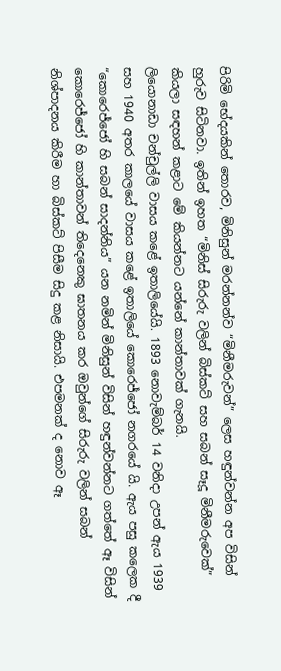පිරිමි භේදයකින් තොරව, මිනිසුන් මරන්නන්ව “මිනීමරුවන්” ලෙස හඳුන්වන්න අප විසින් හුරුව සිටිනවා. ඉතින් ඉහත “මිනිස් සිරුරු වලින් බිස්කට් සහ සබන් සෑදූ මිනීමරුවෙක්” කියලා සඳහන් කළාට මේ කියන්නට යන්නේ කාන්තාවක් ගැනයි.
ලියොනාඩා චන්චුල්ලි වාසය කළේ ඉතාලියේයි. 1893 නොවැම්බර් 14 වනිදා උපන් ඇය 1939 සහ 1940 අතර කාලයේ වාසය කළේ ඉතාලියේ කොරෙජ්ජෝ නගරයේ යි. ඇය පසු කලෙක දී “කොරෙජ්ජෝ හි සබන් සාදන්නිය” යන නමින් මිනිසුන් විසින් හඳුන්වන්නට ගත්තේ ඈ විසින් කොරෙජ්ජෝ හි කාන්තාවන් තිදෙනෙකු ඝාතනය කර ඔවුන්ගේ සිරුරු වලින් සබන් නිශ්පාදනය කිරීම හා බිස්කට් පිසීම සිදු කළ නිසායි. එපමනක් ද නොව ඈ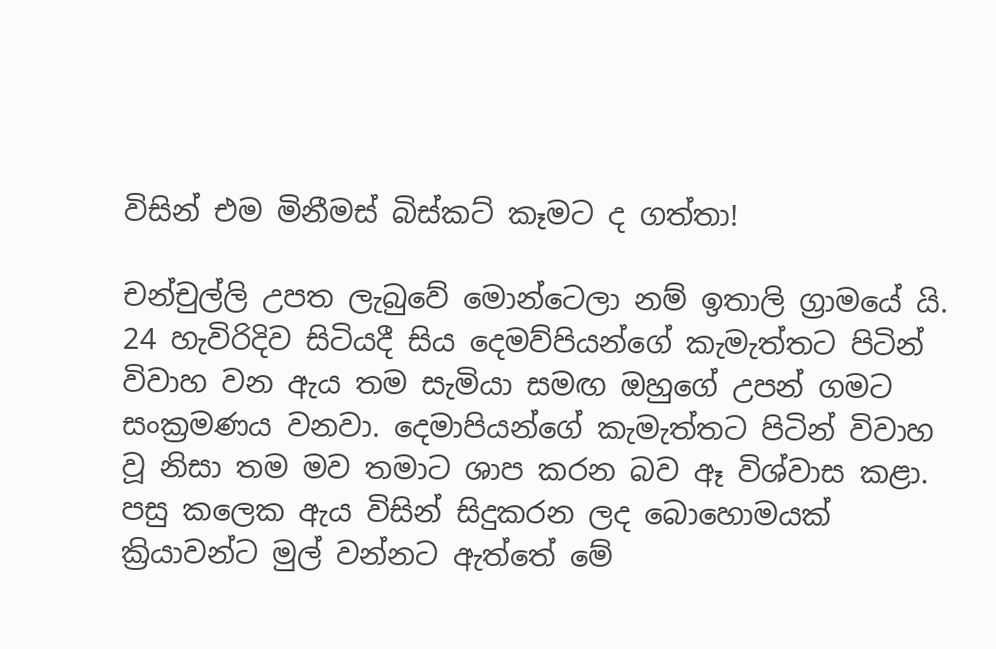විසින් එම මිනීමස් බිස්කට් කෑමට ද ගත්තා!

චන්චුල්ලි උපත ලැබුවේ මොන්ටෙලා නම් ඉතාලි ග්‍රාමයේ යි. 24 හැවිරිදිව සිටියදී සිය දෙමව්පියන්ගේ කැමැත්තට පිටින් විවාහ වන ඇය තම සැමියා සමඟ ඔහුගේ උපන් ගමට සංක්‍රමණය වනවා. දෙමාපියන්ගේ කැමැත්තට පිටින් විවාහ වූ නිසා තම මව තමාට ශාප කරන බව ඈ විශ්වාස කළා. පසු කලෙක ඇය විසින් සිදුකරන ලද බොහොමයක් ක්‍රියාවන්ට මුල් වන්නට ඇත්තේ මේ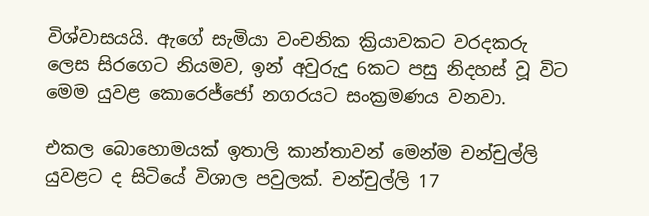විශ්වාසයයි. ඇගේ සැමියා වංචනික ක්‍රියාවකට වරදකරු ලෙස සිරගෙට නියමව, ඉන් අවුරුදු 6කට පසු නිදහස් වූ විට මෙම යුවළ කොරෙජ්ජෝ නගරයට සංක්‍රමණය වනවා.

එකල බොහොමයක් ඉතාලි කාන්තාවන් මෙන්ම චන්චුල්ලි යුවළට ද සිටියේ විශාල පවුලක්. චන්චුල්ලි 17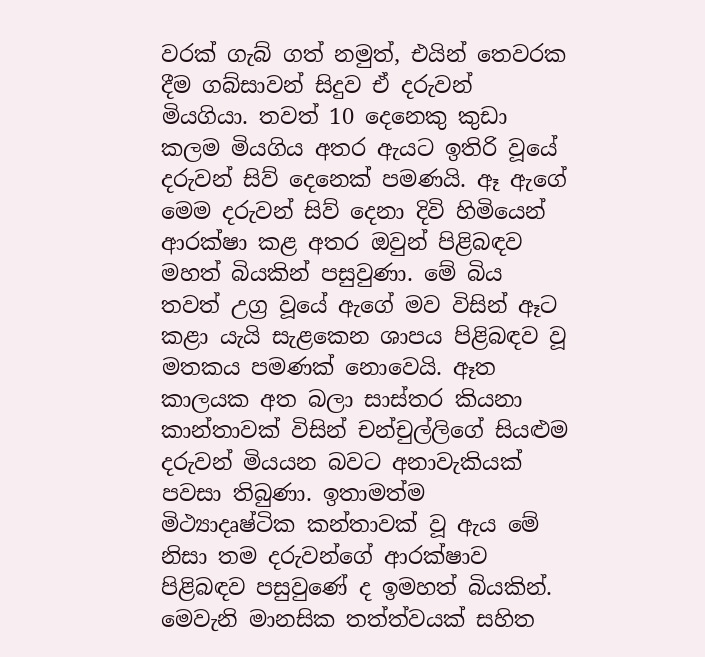වරක් ගැබ් ගත් නමුත්, එයින් තෙවරක දීම ගබ්සාවන් සිදුව ඒ දරුවන් මියගියා. තවත් 10 දෙනෙකු කුඩා කලම මියගිය අතර ඇයට ඉතිරි වූයේ දරුවන් සිව් දෙනෙක් පමණයි. ඈ ඇගේ මෙම දරුවන් සිව් දෙනා දිවි හිමියෙන් ආරක්ෂා කළ අතර ඔවුන් පිළිබඳව මහත් බියකින් පසුවුණා. මේ බිය තවත් උග්‍ර වූයේ ඇගේ මව විසින් ඈට කළා යැයි සැළකෙන ශාපය පිළිබඳව වූ මතකය පමණක් නොවෙයි. ඈත කාලයක අත බලා සාස්තර කියනා කාන්තාවක් විසින් චන්චුල්ලිගේ සියළුම දරුවන් මියයන බවට අනාවැකියක් පවසා තිබුණා. ඉතාමත්ම මිථ්‍යාදෘෂ්ටික කන්තාවක් වූ ඇය මේ නිසා තම දරුවන්ගේ ආරක්ෂාව පිළිබඳව පසුවුණේ ද ඉමහත් බියකින්.
මෙවැනි මානසික තත්ත්වයක් සහිත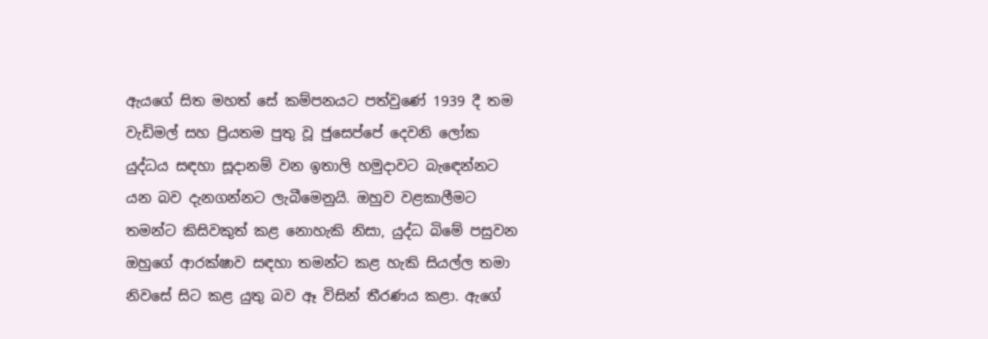ඇයගේ සිත මහත් සේ කම්පනයට පත්වුණේ 1939 දී තම වැඩිමල් සහ ප්‍රියතම පුතු වූ ජුසෙප්පේ දෙවනි ලෝක යුද්ධය සඳහා සූදානම් වන ඉතාලි හමුදාවට බැ‍ඳෙන්නට යන බව දැනගන්නට ලැබීමෙනුයි. ඔහුව වළකාලීමට තමන්ට කිසිවකුත් කළ නොහැකි නිසා, යුද්ධ බිමේ පසුවන ඔහුගේ ආරක්ෂාව සඳහා තමන්ට කළ හැකි සියල්ල තමා නිවසේ සිට කළ යුතු බව ඈ විසින් තීරණය කළා. ඇගේ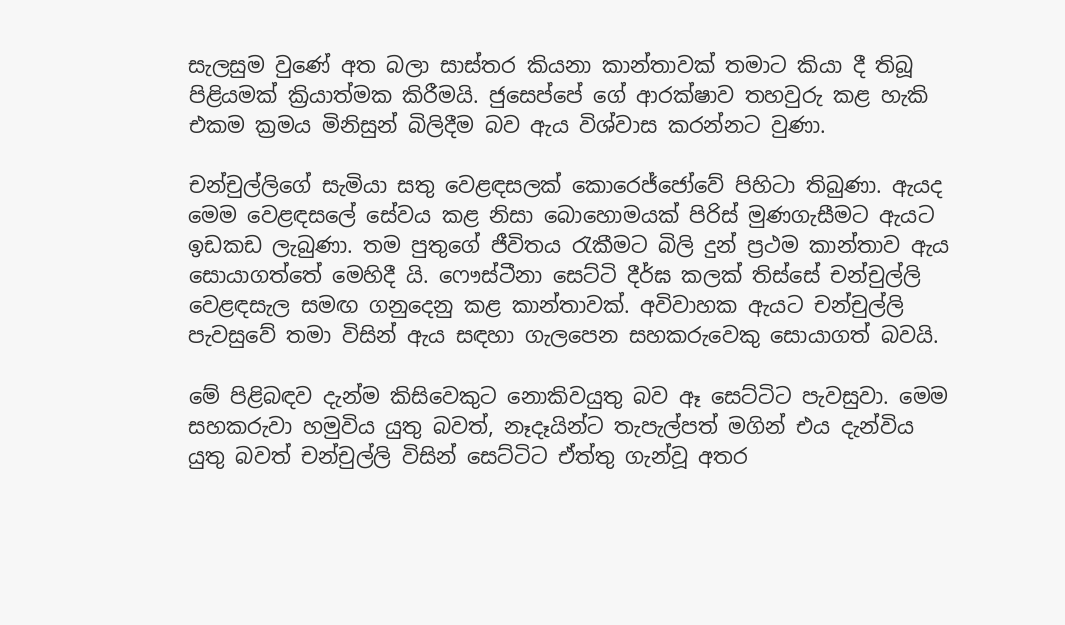සැලසුම වුණේ අත බලා සාස්තර කියනා කාන්තාවක් තමාට කියා දී තිබූ පිළියමක් ක්‍රියාත්මක කිරීමයි. ජුසෙප්පේ ගේ ආරක්ෂාව තහවුරු කළ හැකි එකම ක්‍රමය මිනිසුන් බිලිදීම බව ඇය විශ්වාස කරන්නට වුණා.

චන්චුල්ලිගේ සැමියා සතු වෙළඳසලක් කොරෙජ්ජෝවේ පිහිටා තිබුණා. ඇයද මෙම වෙළඳසලේ සේවය කළ නිසා බොහොමයක් පිරිස් මුණගැසීමට ඇයට ඉඩකඩ ලැබුණා. තම පුතුගේ ජීවිතය ‍රැකීමට බිලි දුන් ප්‍රථම කාන්තාව ඇය සොයාගත්තේ මෙහිදී යි. ෆෞස්ටීනා සෙට්ටි දීර්ඝ කලක් තිස්සේ චන්චුල්ලි වෙළඳසැල සමඟ ගනුදෙනු කළ කාන්තාවක්. අවිවාහක ඇයට චන්චුල්ලි පැවසුවේ තමා විසින් ඇය සඳහා ගැලපෙන සහකරුවෙකු සොයාගත් බවයි.

මේ පිළිබඳව දැන්ම කිසිවෙකුට නොකිවයුතු බව ඈ සෙට්ටිට පැවසුවා. මෙම සහකරුවා හමුවිය යුතු බවත්, නෑදෑයින්ට තැපැල්පත් මගින් එය දැන්විය යුතු බවත් චන්චුල්ලි විසින් සෙට්ටිට ඒත්තු ගැන්වූ අතර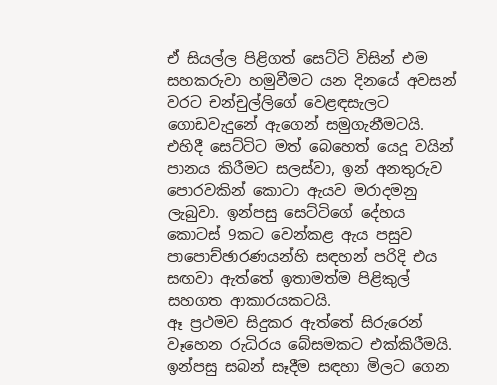ඒ සියල්ල පිළිගත් සෙට්ටි විසින් එම සහකරුවා හමුවීමට යන දිනයේ අවසන් වරට චන්චුල්ලිගේ වෙළඳසැලට ගොඩවැදුනේ ඇගෙන් සමුගැනීමටයි. එහිදී සෙට්ටිට මත් බෙහෙත් යෙදූ වයින් පානය කිරීමට සලස්වා, ඉන් අනතුරුව පොරවකින් කොටා ඇයව මරාදමනු ලැබුවා. ඉන්පසු සෙට්ටිගේ දේහය කොටස් 9කට වෙන්කළ ඇය පසුව පාපොච්ඡාරණයන්හි සඳහන් පරිදි එය සඟවා ඇත්තේ ඉතාමත්ම පිළිකුල් සහගත ආකාරයකටයි.
ඈ ප්‍රථමව සිදුකර ඇත්තේ සිරුරෙන් වෑහෙන රුධිරය බේසමකට එක්කිරීමයි. ඉන්පසු සබන් සෑදීම සඳහා මිලට ගෙන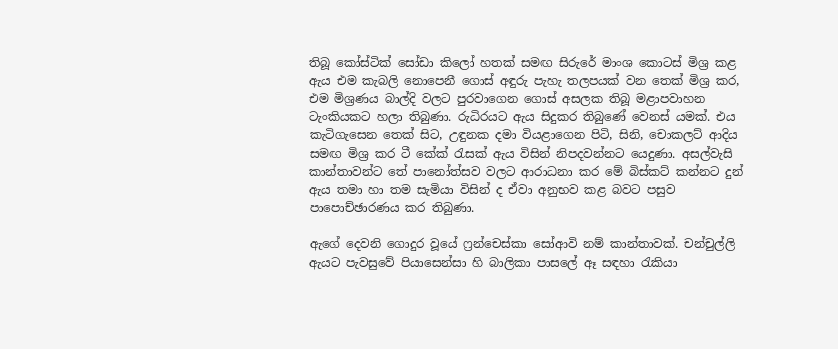තිබූ කෝස්ටික් සෝඩා කිලෝ හතක් සමඟ සිරුරේ මාංශ කොටස් මිශ්‍ර කළ ඇය එම කැබලි නොපෙනී ගොස් අඳුරු පැහැ තලපයක් වන තෙක් මිශ්‍ර කර, එම මිශ්‍රණය බාල්දි වලට පුරවාගෙන ගොස් අසලක තිබූ මළාපවාහන ටැංකියකට හලා තිබුණා. රුධිරයට ඇය සිදුකර තිබුණේ වෙනස් යමක්. එය කැටිගැසෙන තෙක් සිට, උඳුනක දමා වියළාගෙන පිටි, සිනි, චොකලට් ආදිය සමඟ මිශ්‍ර කර ටී කේක් ‍රැසක් ඇය විසින් නිපදවන්නට යෙදුණා. අසල්වැසි කාන්තාවන්ට තේ පානෝත්සව වලට ආරාධනා කර මේ බිස්කට් කන්නට දුන් ඇය තමා හා තම සැමියා විසින් ද ඒවා අනුභව කළ බවට පසුව පාපොච්ඡාරණය කර තිබුණා.

ඇගේ දෙවනි ගොදුර වූයේ ෆ්‍රන්චෙස්කා සෝආවි නම් කාන්තාවක්. චන්චුල්ලි ඇයට පැවසුවේ පියාසෙන්සා හි බාලිකා පාසලේ ඈ සඳහා ‍රැකියා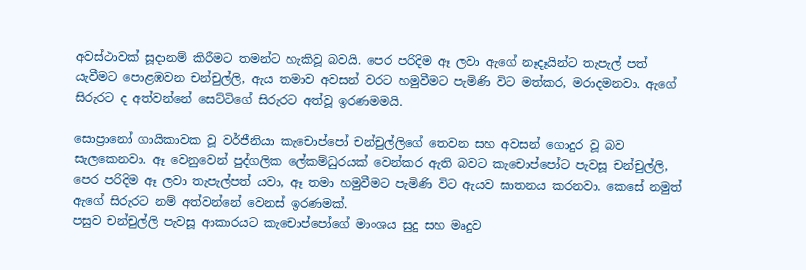අවස්ථාවක් සූදානම් කිරීමට තමන්ට හැකිවූ බවයි. පෙර පරිදිම ඈ ලවා ඇගේ නෑදෑයින්ට තැපැල් පත් යැවීමට පොළඹවන චන්චුල්ලි, ඇය තමාව අවසන් වරට හමුවීමට පැමිණි විට මත්කර, මරාදමනවා. ඇගේ සිරුරට ද අත්වන්නේ සෙට්ටිගේ සිරුරට අත්වූ ඉරණමමයි.

සොප්‍රානෝ ගායිකාවක වූ වර්ජීනියා කැචොප්පෝ චන්චුල්ලිගේ තෙවන සහ අවසන් ගොදුර වූ බව සැලකෙනවා. ඈ වෙනුවෙන් පුද්ගලික ලේකම්ධුරයක් වෙන්කර ඇති බවට කැචොප්පෝට පැවසූ චන්චුල්ලි, පෙර පරිදිම ඈ ලවා තැපැල්පත් යවා, ඈ තමා හමුවීමට පැමිණි විට ඇයව ඝාතනය කරනවා. කෙසේ නමුත් ඇගේ සිරුරට නම් අත්වන්නේ වෙනස් ඉරණමක්.
පසුව චන්චුල්ලි පැවසූ ආකාරයට කැචොප්පෝගේ මාංශය සුදු සහ මෘදුව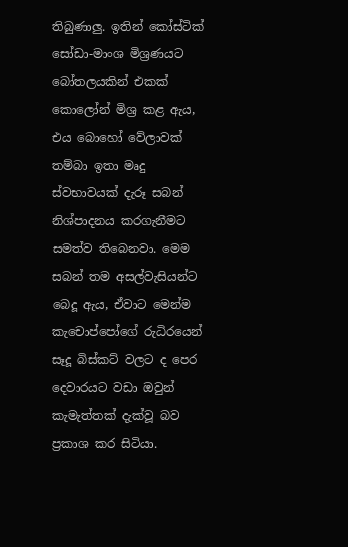තිබුණාලු. ඉතින් කෝස්ටික් සෝඩා-මාංශ මිශ්‍රණයට බෝතලයකින් එකක් කොලෝන් මිශ්‍ර කළ ඇය, එය බොහෝ වේලාවක් තම්බා ඉතා මෘදු ස්වභාවයක් දැරූ සබන් නිශ්පාදනය කරගැනීමට සමත්ව තිබෙනවා. මෙම සබන් තම අසල්වැසියන්ට බෙදූ ඇය, ඒවාට මෙන්ම කැචොප්පෝගේ රුධිරයෙන් සෑදූ බිස්කට් වලට ද පෙර දෙවාරයට වඩා ඔවුන් කැමැත්තක් දැක්වූ බව ප්‍රකාශ කර සිටියා.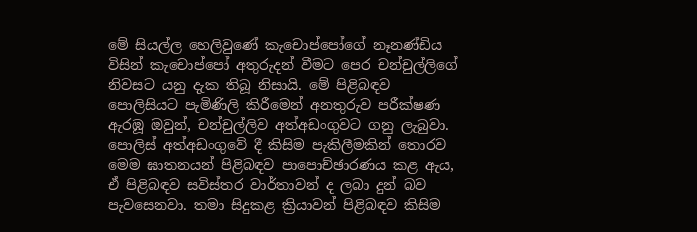මේ සියල්ල හෙලිවුණේ කැචොප්පෝගේ නෑනණ්ඩිය විසින් කැචොප්පෝ අතුරුදන් වීමට පෙර චන්චුල්ලිගේ නිවසට යනු දැක තිබූ නිසායි. මේ පිළිබඳව පොලිසියට පැමිණිලි කිරීමෙන් අනතුරුව පරීක්ෂණ ඇරඹූ ඔවුන්, චන්චුල්ලිව අත්අඩංගුවට ගනු ලැබුවා.
පොලිස් අත්අඩංගුවේ දී කිසිම පැකිලීමකින් තොරව මෙම ඝාතනයන් පිළිබඳව පාපොච්ඡාරණය කළ ඇය, ඒ පිළිබඳව සවිස්තර වාර්තාවන් ද ලබා දුන් බව පැවසෙනවා. තමා සිදුකළ ක්‍රියාවන් පිළිබඳව කිසිම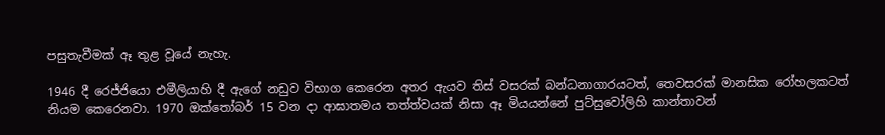පසුතැවීමක් ඈ තුළ වූයේ නැහැ.

1946 දී රෙජ්ජියො එමීලියාහි දී ඇගේ නඩුව විභාග කෙරෙන අතර ඇයව තිස් වසරක් බන්ධනාගාරයටත්, තෙවසරක් මානසික රෝහලකටත් නියම කෙරෙනවා. 1970 ඔක්තෝබර් 15 වන දා ආඝාතමය තත්ත්වයක් නිසා ඈ මියයන්නේ පුට්සුවෝලිහි කාන්තාවන්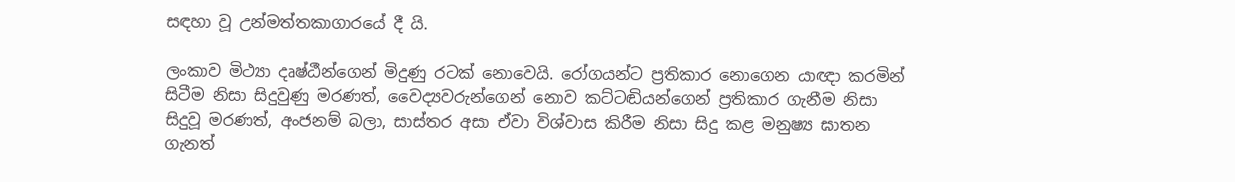සඳහා වූ උන්මත්තකාගාරයේ දී යි.

ලංකාව මිථ්‍යා දෘෂ්ඨීන්ගෙන් මිදුණු රටක් නොවෙයි. රෝගයන්ට ප්‍රතිකාර නොගෙන යාඥා කරමින් සිටීම නිසා සිදුවුණු මරණත්, වෛද්‍යවරුන්ගෙන් නොව කට්ටඬියන්ගෙන් ප්‍රතිකාර ගැනීම නිසා සිදුවූ මරණත්, අංජනම් බලා, සාස්තර අසා ඒවා විශ්වාස කිරීම නිසා සිදු කළ මනුෂ්‍ය ඝාතන ගැනත්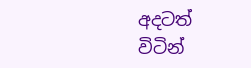අදටත් විටින්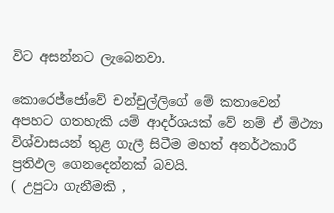විට අසන්නට ලැබෙනවා.

කොරෙජ්ජෝවේ චන්චුල්ලිගේ මේ කතාවෙන් අපහට ගතහැකි යම් ආදර්ශයක් වේ නම් ඒ මිථ්‍යා විශ්වාසයන් තුළ ගැලී සිටීම මහත් අනර්ථකාරී ප්‍රතිඵල ගෙනදෙන්නක් බවයි.
( උපුටා ගැනීමකි ,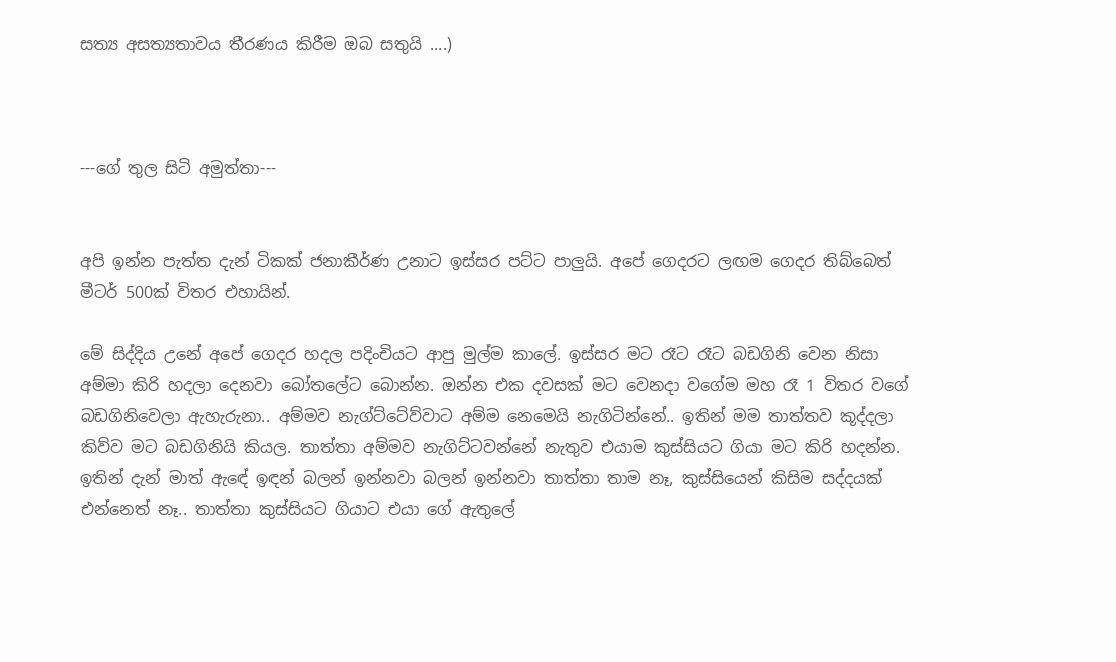සත්‍ය අසත්‍යතාවය තීරණය කිරීම ඔබ සතුයි ....)



---ගේ තුල සිටි අමුත්තා---


අපි ඉන්න පැත්ත දැන් ටිකක් ජනාකීර්ණ උනාට ඉස්සර පට්ට පාලුයි. අපේ ගෙදරට ලඟම ගෙදර තිබ්බෙත් මීටර් 500ක් විතර එහායින්.

මේ සිද්දිය උනේ අපේ ගෙදර හදල පදිංචියට ආපු මුල්ම කාලේ. ඉස්සර මට රෑට රෑට බඩගිනි වෙන නිසා අම්මා කිරි හදලා දෙනවා බෝතලේට බොන්න. ඔන්න එක දවසක් මට වෙනදා වගේම මහ රෑ 1 විතර වගේ බඩගිනිවෙලා ඇහැරුනා.. අම්මව නැග්ට්ටේව්වාට අම්ම නෙමෙයි නැගිටින්නේ.. ඉතින් මම තාත්තව කූද්දලා කිව්ව මට බඩගිනියි කියල. තාත්තා අම්මව නැගිට්ටවන්නේ නැතුව එයාම කුස්සියට ගියා මට කිරි හදන්න. ඉතින් දැන් මාත් ඇඳේ ඉඳන් බලන් ඉන්නවා බලන් ඉන්නවා තාත්තා තාම නෑ, කුස්සියෙන් කිසිම සද්දයක් එන්නෙත් නෑ.. තාත්තා කුස්සියට ගියාට එයා ගේ ඇතුලේ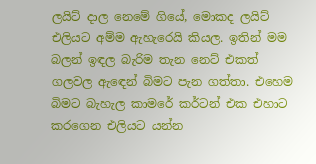ලයිට් දාල නෙමේ ගියේ, මොකද ලයිට් එලියට අම්ම ඇහැරෙයි කියල. ඉතින් මම බලන් ඉඳල බැරිම තැන නෙට් එකත් ගලවල ඇඳෙන් බිමට පැන ගත්තා. එහෙම බිමට බැහැල කාමරේ කර්ටන් එක එහාට කරගෙන එලියට යන්න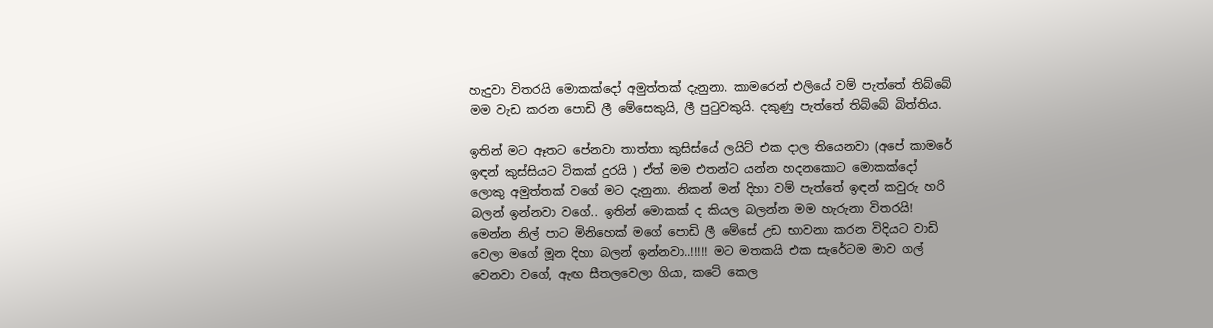හැදුවා විතරයි මොකක්දෝ අමුත්තක් දැනුනා. කාමරෙන් එලියේ වම් පැත්තේ තිබ්බේ මම වැඩ කරන පොඩි ලී මේසෙකුයි, ලී පුටුවකුයි. දකුණු පැත්තේ තිබ්බේ බිත්තිය.

ඉතින් මට ඈතට පේනවා තාත්තා කුසිස්යේ ලයිට් එක දාල තියෙනවා (අපේ කාමරේ ඉඳන් කුස්සියට ටිකක් දුරයි ) ඒත් මම එතන්ට යන්න හදනකොට මොකක්දෝ ලොකු අමුත්තක් වගේ මට දැනුනා. නිකන් මන් දිහා වම් පැත්තේ ඉඳන් කවුරු හරි බලන් ඉන්නවා වගේ.. ඉතින් මොකක් ද කියල බලන්න මම හැරුනා විතරයි! මෙන්න නිල් පාට මිනිහෙක් මගේ පොඩි ලී මේසේ උඩ භාවනා කරන විදියට වාඩි වෙලා මගේ මූන දිහා බලන් ඉන්නවා..!!!!! මට මතකයි එක සැරේටම මාව ගල් වෙනවා වගේ, ඇඟ සීතලවෙලා ගියා, කටේ කෙල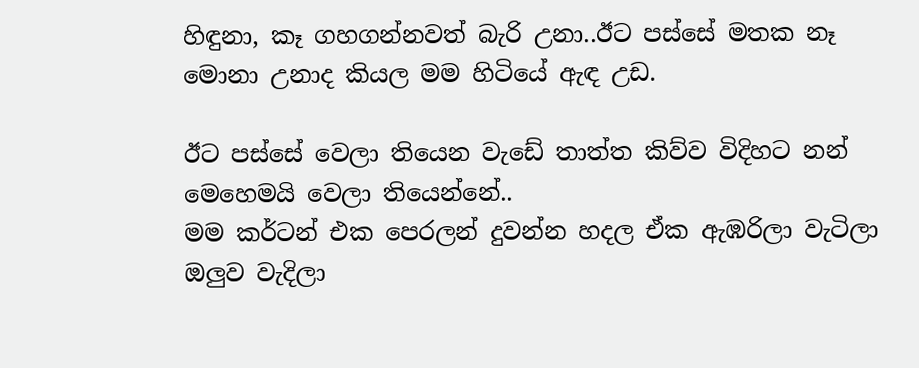හිඳුනා, කෑ ගහගන්නවත් බැරි උනා..ඊට පස්සේ මතක නෑ මොනා උනාද කියල මම හිටියේ ඇඳ උඩ.

ඊට පස්සේ වෙලා තියෙන වැඩේ තාත්ත කිව්ව විදිහට නන් මෙහෙමයි වෙලා තියෙන්නේ..
මම කර්ටන් එක පෙරලන් දුවන්න හදල ඒක ඇඹරිලා වැටිලා ඔලුව වැදිලා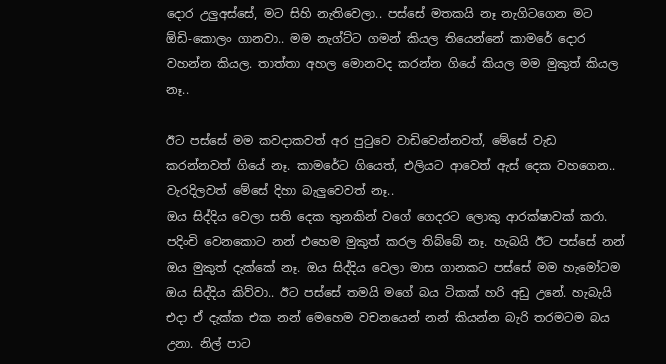දොර උලුඅස්සේ, මට සිහි නැතිවෙලා.. පස්සේ මතකයි නෑ නැගිටගෙන මට ඕඩි-කොලං ගානවා.. මම නැග්ට්ට ගමන් කියල තියෙන්නේ කාමරේ දොර වහන්න කියල. තාත්තා අහල මොනවද කරන්න ගියේ කියල මම මුකුත් කියල නෑ..

ඊට පස්සේ මම කවදාකවත් අර පුටුවෙ වාඩිවෙන්නවත්, මේසේ වැඩ කරන්නවත් ගියේ නෑ. කාමරේට ගියෙත්, එලියට ආවෙත් ඇස් දෙක වහගෙන.. වැරදිලවත් මේසේ දිහා බැලුවෙවත් නෑ..
ඔය සිද්දිය වෙලා සති දෙක තුනකින් වගේ ගෙදරට ලොකු ආරක්ෂාවක් කරා. පදිංචි වෙනකොට නන් එහෙම මුකුත් කරල තිබ්බේ නෑ. හැබයි ඊට පස්සේ නන් ඔය මුකුත් දැක්කේ නෑ. ඔය සිද්දිය වෙලා මාස ගානකට පස්සේ මම හැමෝටම ඔය සිද්දිය කිව්වා.. ඊට පස්සේ තමයි මගේ බය ටිකක් හරි අඩු උනේ. හැබැයි එදා ඒ දැක්ක එක නන් මෙහෙම වචනයෙන් නන් කියන්න බැරි තරමටම බය උනා. නිල් පාට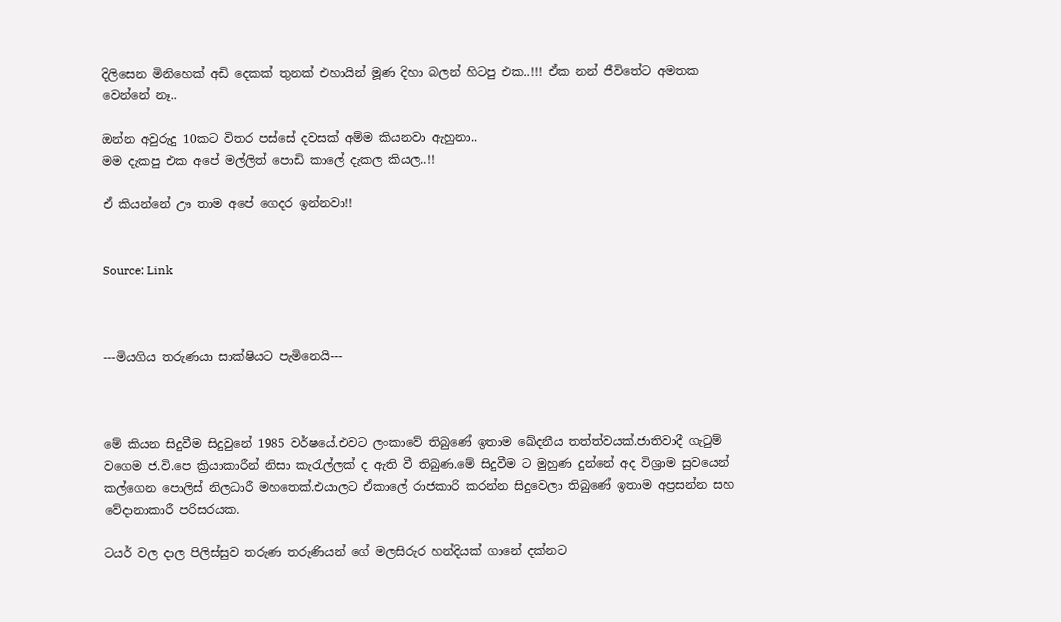දිලිසෙන මිනිහෙක් අඩි දෙකක් තුනක් එහායින් මූණ දිහා බලන් හිටපු එක..!!! ඒක නන් ජීවිතේට අමතක වෙන්නේ නෑ..

ඔන්න අවුරුදු 10කට විතර පස්සේ දවසක් අම්ම කියනවා ඇහුනා..
මම දැකපු එක අපේ මල්ලිත් පොඩි කාලේ දැකල කියල..!!

ඒ කියන්නේ ඌ තාම අපේ ගෙදර ඉන්නවා!!


Source: Link



---මියගිය තරුණයා සාක්ෂියට පැමිනෙයි---



මේ කියන සිදුවීම සිදුවුනේ 1985 වර්ෂයේ.එවට ලංකාවේ තිබුණේ ඉතාම ඛේදනීය තත්ත්වයක්.ජාතිවාදී ගැටුම් වගෙම ජ.වි.පෙ ක්‍රියාකාරීන් නිසා කැරැල්ලක් ද ඇති වී තිබුණ.මේ සිදුවීම ට මුහුණ දුන්නේ අද විශ්‍රාම සුවයෙන් කල්ගෙන පොලිස් නිලධාරී මහතෙක්.එයාලට ඒකාලේ රාජකාරි කරන්න සිදුවෙලා තිබුණේ ඉතාම අප්‍රසන්න සහ වේදානාකාරී පරිසරයක.

ටයර් වල දාල පිලිස්සුව තරුණ තරුණියන් ගේ මලසිරුර හන්දියක් ගානේ දක්නට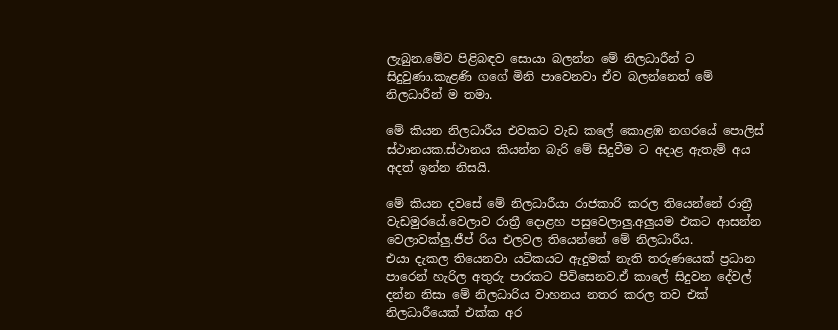ලැබුන.මේව පිළිබඳව සොයා බලන්න මේ නිලධාරීන් ට සිදුවුණා.කැළණි ගගේ මිනි පාවෙනවා ඒව බලන්නෙත් මේ නිලධාරීන් ම තමා.

මේ කියන නිලධාරීය එවකට වැඩ කලේ කොළඹ නගරයේ පොලිස් ස්ථානයක.ස්ථානය කියන්න බැරි මේ සිදුවීම ට අදාළ ඇතැම් අය අදත් ඉන්න නිසයි.

මේ කියන දවසේ මේ නිලධාරීයා රාජකාරි කරල තියෙන්නේ රාත්‍රී වැඩමුරයේ.වෙලාව රාත්‍රී දොළහ පසුවෙලාලු.අලුයම එකට ආසන්න වෙලාවක්ලු.ජීප් රිය එලවල තියෙන්නේ මේ නිලධාරීය.
එයා දැකල තියෙනවා යටිකයට ඇදුමක් නැති තරුණයෙක් ප්‍රධාන පාරෙන් හැරිල අතුරු පාරකට පිවිසෙනව.ඒ කාලේ සිදුවන දේවල් දන්න නිසා මේ නිලධාරිය වාහනය නතර කරල තව එක් නිලධාරීයෙක් එක්ක අර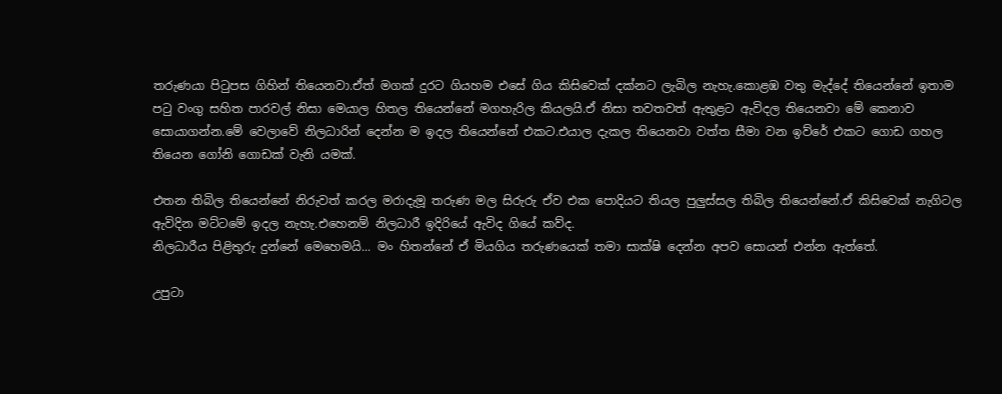තරුණයා පිටුපස ගිහින් තියෙනවා.ඒත් මගක් දුරට ගියහම එසේ ගිය කිසිවෙක් දක්නට ලැබිල නැහැ.කොළඹ වතු මැද්දේ තියෙන්නේ ඉතාම පටු වංගු සහිත පාරවල් නිසා මෙයාල හිතල තියෙන්නේ මගහැරිල කියලයි.ඒ නිසා තවතවත් ඇතුළට ඇවිදල තියෙනවා මේ කෙනාව සොයාගන්න.මේ වෙලාවේ නිලධාරින් දෙන්න ම ඉදල තියෙන්නේ එකට.එයාල දැකල තියෙනවා වත්ත සීමා වන ඉව්රේ එකට ගොඩ ගහල තියෙන ගෝනි ගොඩක් වැනි යමක්.

එතන තිබිල තියෙන්නේ නිරුවත් කරල මරාදැමූ තරුණ මල සිරුරු ඒව එක පොදියට තියල පුලුස්සල තිබිල තියෙන්නේ.ඒ කිසිවෙක් නැගිටල ඇවිදින මට්ටමේ ඉදල නැහැ.එහෙනම් නිලධාරී ඉදිරියේ ඇවිද ගියේ කව්ද.
නිලධාරීය පිළිතුරු දුන්නේ මෙහෙමයි... මං හිතන්නේ ඒ මියගිය තරුණයෙක් තමා සාක්ෂි දෙන්න අපව සොයන් එන්න ඇත්තේ.

උපුටා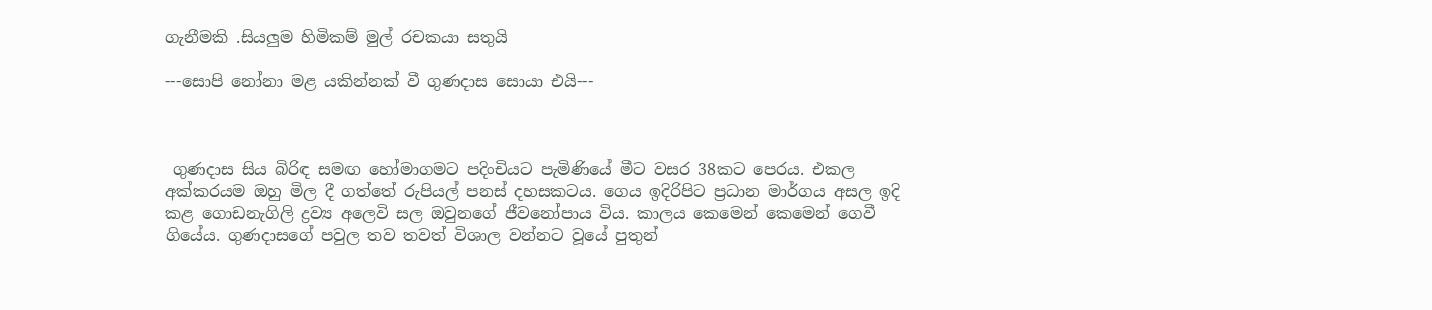ගැනීමකි .සියලුම හිමිකම් මුල් රචකයා සතුයි

---සොපි නෝනා මළ යකින්නක් වී ගුණදාස සොයා එයි---



 ගුණදාස සිය බිරිඳ සමඟ හෝමාගමට පදිංචියට පැමිණියේ මීට වසර 38කට පෙරය. එකල අක්කරයම ඔහු මිල දී ගත්තේ රුපියල් පනස් දහසකටය. ගෙය ඉදිරිපිට ප්‍රධාන මාර්ගය අසල ඉදි කළ ගොඩනැගිලි ද්‍රව්‍ය අලෙවි සල ඔවුනගේ ජීවනෝපාය විය. කාලය කෙමෙන් කෙමෙන් ගෙවී ගියේය. ගුණදාසගේ පවුල තව තවත් විශාල වන්නට වූයේ පුතුන්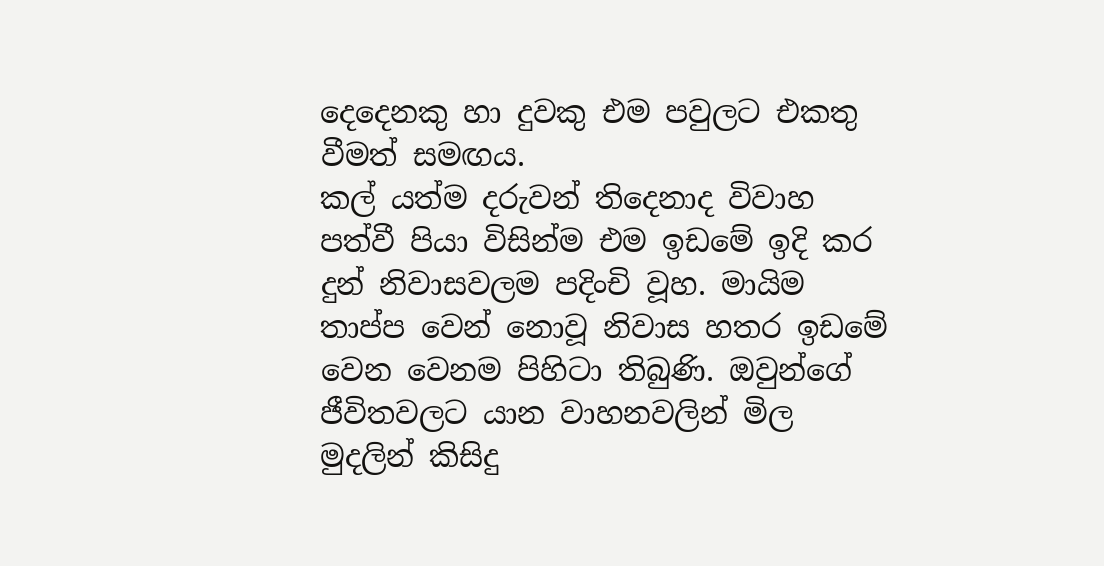දෙදෙනකු හා දුවකු එම පවුලට එකතු වීමත් සමඟය.
කල් යත්ම දරුවන් තිදෙනාද විවාහ පත්වී පියා විසින්ම එම ඉඩමේ ඉදි කර දුන් නිවාසවලම පදිංචි වූහ. මායිම තාප්ප වෙන් නොවූ නිවාස හතර ඉඩමේ වෙන වෙනම පිහිටා තිබුණි. ඔවුන්ගේ ජීවිතවලට යාන වාහනවලින් මිල මුදලින් කිසිදු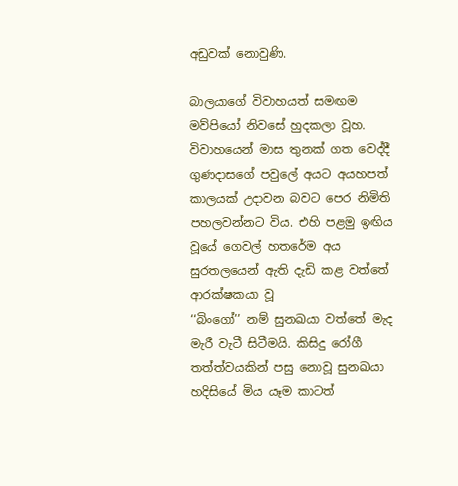අඩුවක් නොවුණි.

බාලයාගේ විවාහයත් සමඟම මව්පියෝ නිවසේ හුදකලා වූහ. විවාහයෙන් මාස තුනක් ගත වෙද්දී ගුණදාසගේ පවුලේ අයට අයහපත් කාලයක් උදාවන බවට පෙර නිමිති පහලවන්නට විය. එහි පළමු ඉඟිය වූයේ ගෙවල් හතරේම අය සුරතලයෙන් ඇති දැඩි කළ වත්තේ ආරක්ෂකයා වූ
‘‘බිංගෝ’’ නම් සුනඛයා වත්තේ මැද මැරී වැටී සිටීමයි. කිසිදු රෝගී තත්ත්වයකින් පසු නොවූ සුනඛයා හදිසියේ මිය යෑම කාටත්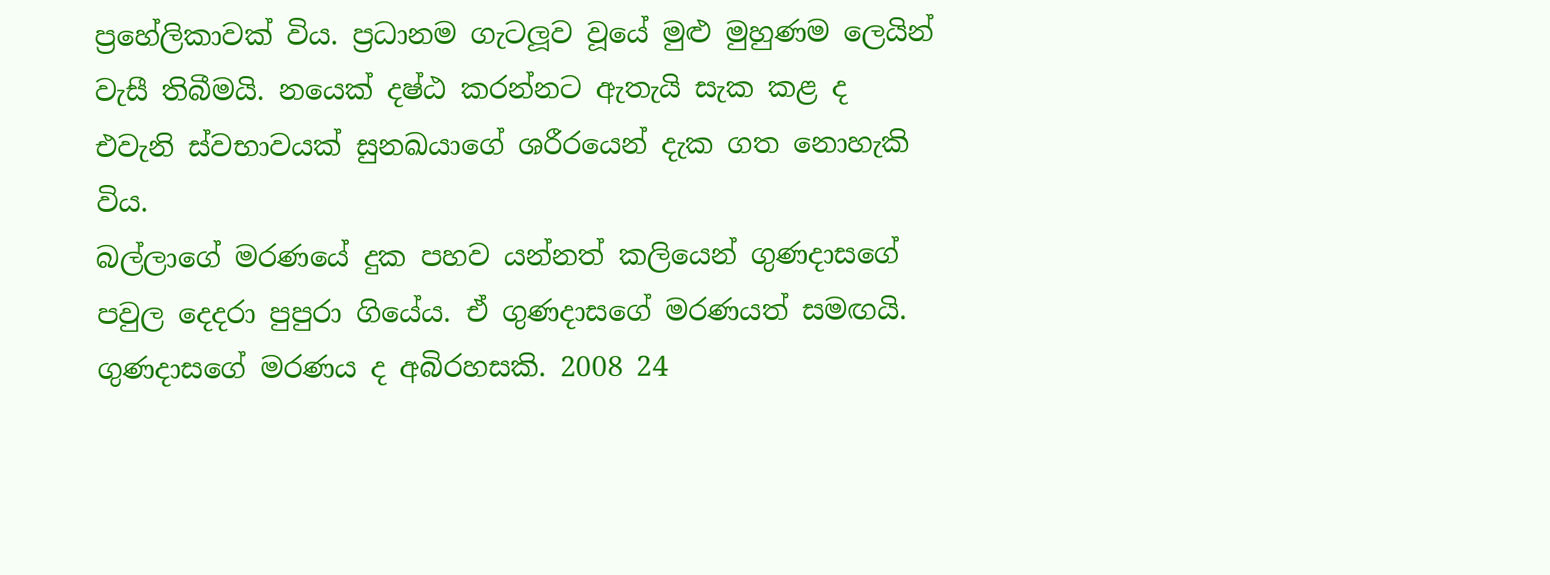ප්‍රහේලිකාවක් විය. ප්‍රධානම ගැටලූව වූයේ මුළු මුහුණම ලෙයින් වැසී තිබීමයි. නයෙක් දෂ්ඨ කරන්නට ඇතැයි සැක කළ ද එවැනි ස්වභාවයක් සුනඛයාගේ ශරීරයෙන් දැක ගත නොහැකි විය.
බල්ලාගේ මරණයේ දුක පහව යන්නත් කලියෙන් ගුණදාසගේ පවුල දෙදරා පුපුරා ගියේය. ඒ ගුණදාසගේ මරණයත් සමඟයි. ගුණදාසගේ මරණය ද අබිරහසකි. 2008 24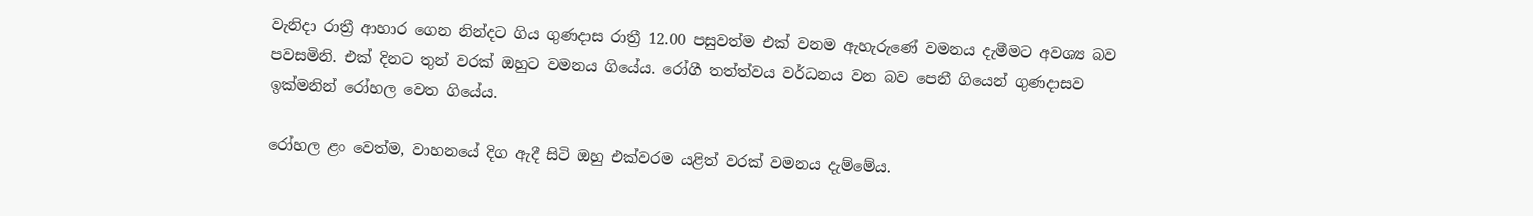වැනිදා රාත්‍රී ආහාර ගෙන නින්දට ගිය ගුණදාස රාත්‍රී 12.00 පසුවත්ම එක් වනම ඇහැරුණේ වමනය දැමීමට අවශ්‍ය බව පවසමිනි. එක් දිනට තුන් වරක් ඔහුට වමනය ගියේය. රෝගී තත්ත්වය වර්ධනය වන බව පෙනී ගියෙන් ගුණදාසව ඉක්මනින් රෝහල වෙත ගියේය.

රෝහල ළං වෙත්ම, වාහනයේ දිග ඇදී සිටි ඔහු එක්වරම යළිත් වරක් වමනය දැම්මේය.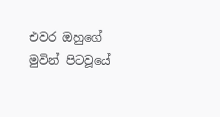එවර ඔහුගේ මුවින් පිටවූයේ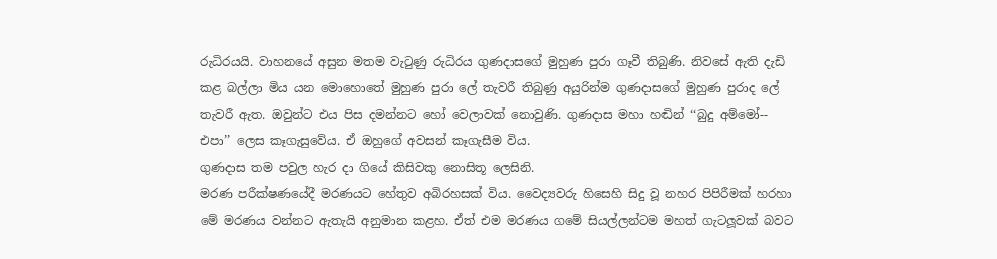රුධිරයයි. වාහනයේ අසුන මතම වැටුණු රුධිරය ගුණදාසගේ මුහුණ පුරා ගෑවී තිබුණි. නිවසේ ඇති දැඩි කළ බල්ලා මිය යන මොහොතේ මුහුණ පුරා ලේ තැවරී තිබුණු අයුරින්ම ගුණදාසගේ මුහුණ පුරාද ලේ තැවරී ඇත. ඔවුන්ට එය පිස දමන්නට හෝ වෙලාවක් නොවුණි. ගුණදාස මහා හඬින් ‘‘බුදු අම්මෝ-- එපා’’ ලෙස කෑගැසුවේය. ඒ ඔහුගේ අවසන් කෑගැසීම විය.
ගුණදාස තම පවුල හැර දා ගියේ කිසිවකු නොසිතූ ලෙසිනි.
මරණ පරීක්ෂණයේදී මරණයට හේතුව අබිරහසක් විය. වෛද්‍යවරු හිසෙහි සිදු වූ නහර පිපිරීමක් හරහා මේ මරණය වන්නට ඇතැයි අනුමාන කළහ. ඒත් එම මරණය ගමේ සියල්ලන්ටම මහත් ගැටලූවක් බවට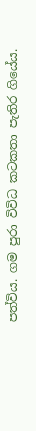පත්විය. ගම පුරා විවිධ කටකතා පැතිර ගියේය.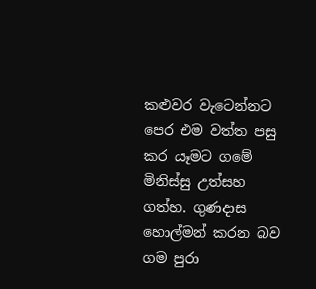කළුවර වැටෙන්නට පෙර එම වත්ත පසු කර යෑමට ගමේ මිනිස්සු උත්සහ ගත්හ. ගුණදාස හොල්මන් කරන බව ගම පුරා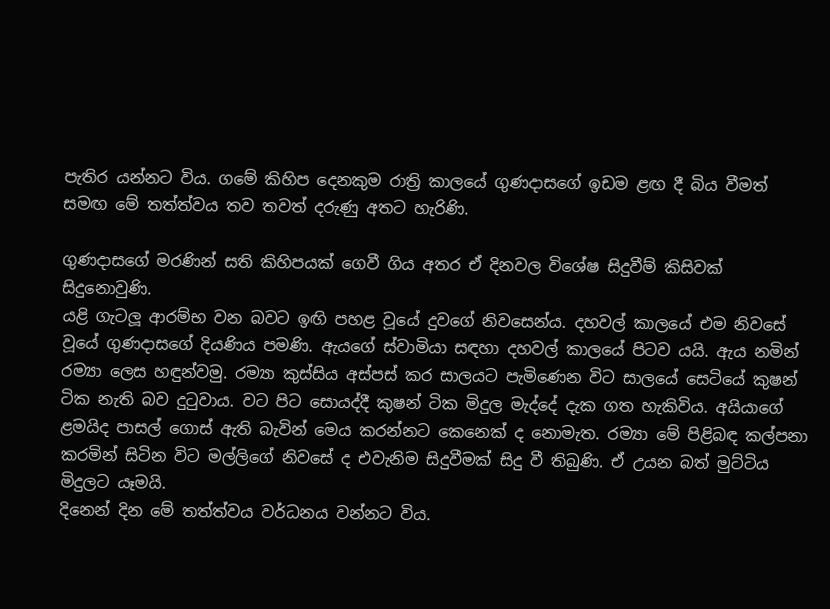පැතිර යන්නට විය. ගමේ කිහිප දෙනකුම රාත්‍රි කාලයේ ගුණදාසගේ ඉඩම ළඟ දී බිය වීමත් සමඟ මේ තත්ත්වය තව තවත් දරුණු අතට හැරිණි.

ගුණදාසගේ මරණින් සති කිහිපයක් ගෙවී ගිය අතර ඒ දිනවල විශේෂ සිදුවීම් කිසිවක් සිදුනොවුණි.
යළි ගැටලූ ආරම්භ වන බවට ඉඟි පහළ වූයේ දුවගේ නිවසෙන්ය. දහවල් කාලයේ එම නිවසේ වූයේ ගුණදාසගේ දියණිය පමණි. ඇයගේ ස්වාමියා සඳහා දහවල් කාලයේ පිටව යයි. ඇය නමින් රම්‍යා ලෙස හඳුන්වමු. රම්‍යා කුස්සිය අස්පස් කර සාලයට පැමිණෙන විට සාලයේ සෙටියේ කුෂන් ටික නැති බව දුටුවාය. වට පිට සොයද්දී කුෂන් ටික මිදුල මැද්දේ දැක ගත හැකිවිය. අයියාගේ ළමයිද පාසල් ගොස් ඇති බැවින් මෙය කරන්නට කෙනෙක් ද නොමැත. රම්‍යා මේ පිළිබඳ කල්පනා කරමින් සිටින විට මල්ලිගේ නිවසේ ද එවැනිම සිදුවීමක් සිදු වී තිබුණි. ඒ උයන බත් මුට්ටිය මිදුලට යෑමයි.
දිනෙන් දින මේ තත්ත්වය වර්ධනය වන්නට විය.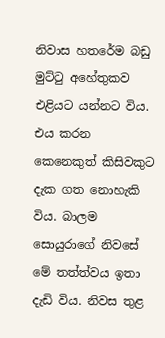නිවාස හතරේම බඩු මුට්ටු අහේතුකව එළියට යන්නට විය. එය කරන කෙනෙකුත් කිසිවකුට දැක ගත නොහැකි විය. බාලම සොයුරාගේ නිවසේ මේ තත්ත්වය ඉතා දැඩි විය. නිවස තුළ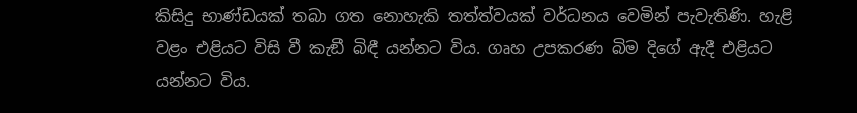කිසිදු භාණ්ඩයක් තබා ගත නොහැකි තත්ත්වයක් වර්ධනය වෙමින් පැවැතිණි. හැළි වළං එළියට විසි වී කැඞී බිඳී යන්නට විය. ගෘහ උපකරණ බිම දිගේ ඇදී එළියට යන්නට විය.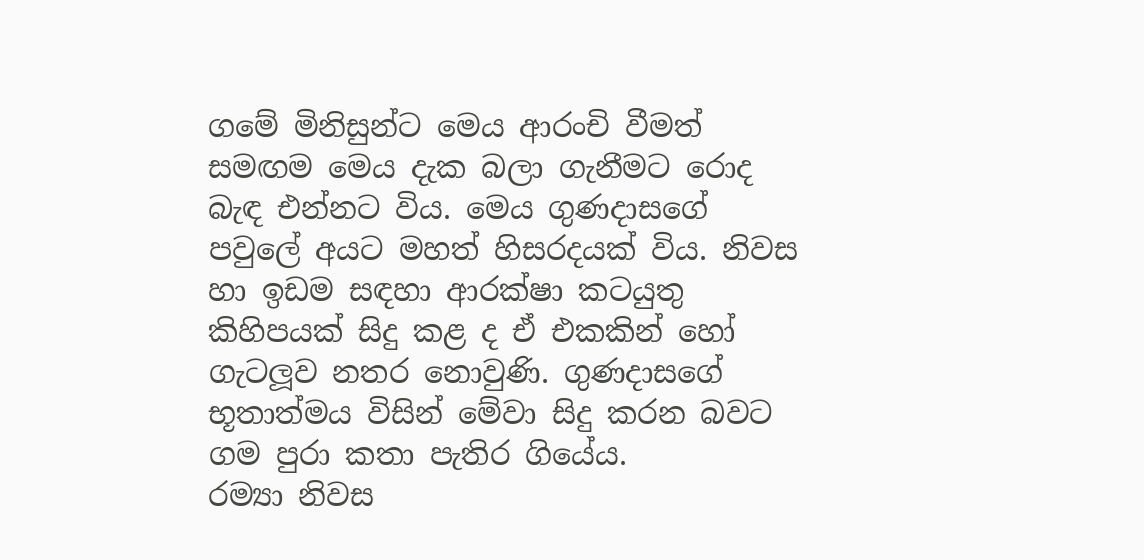ගමේ මිනිසුන්ට මෙය ආරංචි වීමත් සමඟම මෙය දැක බලා ගැනීමට රොද බැඳ එන්නට විය. මෙය ගුණදාසගේ පවුලේ අයට මහත් හිසරදයක් විය. නිවස හා ඉඩම සඳහා ආරක්ෂා කටයුතු කිහිපයක් සිදු කළ ද ඒ එකකින් හෝ ගැටලූව නතර නොවුණි. ගුණදාසගේ භූතාත්මය විසින් මේවා සිදු කරන බවට ගම පුරා කතා පැතිර ගියේය.
රම්‍යා නිවස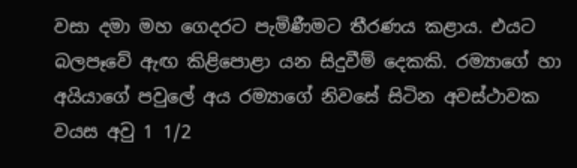වසා දමා මහ ගෙදරට පැමිණීමට තීරණය කළාය. එයට බලපෑවේ ඇඟ කිළිපොළා යන සිදුවීම් දෙකකි. රම්‍යාගේ හා අයියාගේ පවුලේ අය රම්‍යාගේ නිවසේ සිටින අවස්ථාවක වයස අවු 1 1/2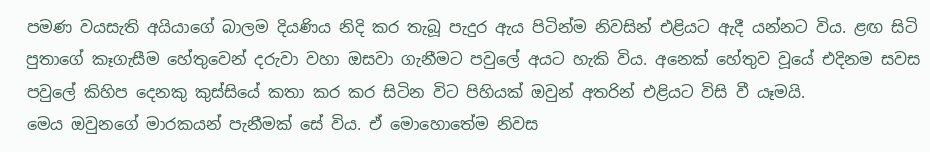පමණ වයසැති අයියාගේ බාලම දියණිය නිදි කර තැබූ පැදුර ඇය පිටින්ම නිවසින් එළියට ඇදී යන්නට විය. ළඟ සිටි පුතාගේ කෑගැසීම හේතුවෙන් දරුවා වහා ඔසවා ගැනීමට පවුලේ අයට හැකි විය. අනෙක් හේතුව වූයේ එදිනම සවස පවුලේ කිහිප දෙනකු කුස්සියේ කතා කර කර සිටින විට පිහියක් ඔවුන් අතරින් එළියට විසි වී යෑමයි.
මෙය ඔවුනගේ මාරකයන් පැනීමක් සේ විය. ඒ මොහොතේම නිවස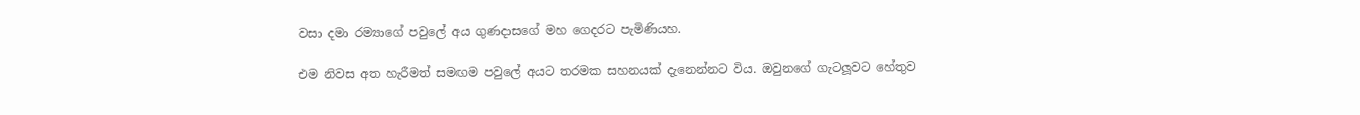වසා දමා රම්‍යාගේ පවුලේ අය ගුණදාසගේ මහ ගෙදරට පැමිණියහ.

එම නිවස අත හැරීමත් සමඟම පවුලේ අයට තරමක සහනයක් දැනෙන්නට විය. ඔවුනගේ ගැටලූවට හේතුව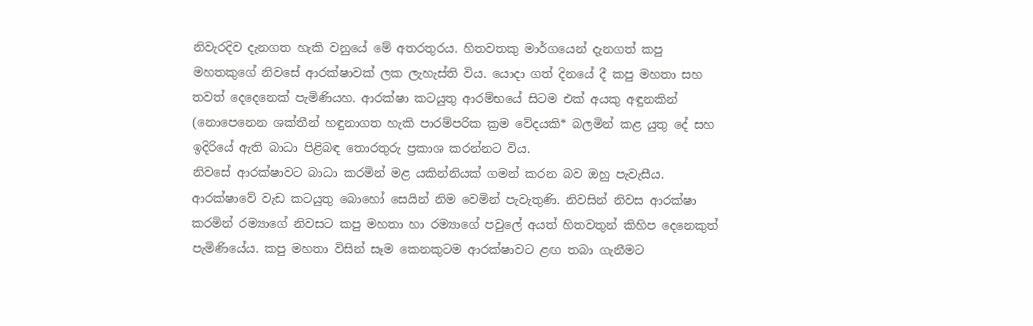නිවැරදිව දැනගත හැකි වනුයේ මේ අතරතුරය. හිතවතකු මාර්ගයෙන් දැනගත් කපු මහතකුගේ නිවසේ ආරක්ෂාවක් ලක ලැහැස්ති විය. යොදා ගත් දිනයේ දී කපු මහතා සහ තවත් දෙදෙනෙක් පැමිණියහ. ආරක්ෂා කටයුතු ආරම්භයේ සිටම එක් අයකු අඳුනකින් (නොපෙනෙන ශක්තීන් හඳුනාගත හැකි පාරම්පරික ක්‍රම වේදයකි* බලමින් කළ යුතු දේ සහ ඉදිරියේ ඇති බාධා පිළිබඳ තොරතුරු ප්‍රකාශ කරන්නට විය.
නිවසේ ආරක්ෂාවට බාධා කරමින් මළ යකින්නියක් ගමන් කරන බව ඔහු පැවැසීය. ආරක්ෂාවේ වැඩ කටයුතු බොහෝ සෙයින් නිම වෙමින් පැවැතුණි. නිවසින් නිවස ආරක්ෂා කරමින් රම්‍යාගේ නිවසට කපු මහතා හා රම්‍යාගේ පවුලේ අයත් හිතවතුන් කිහිප දෙනෙකුත් පැමිණියේය. කපු මහතා විසින් සෑම කෙනකුටම ආරක්ෂාවට ළඟ තබා ගැනීමට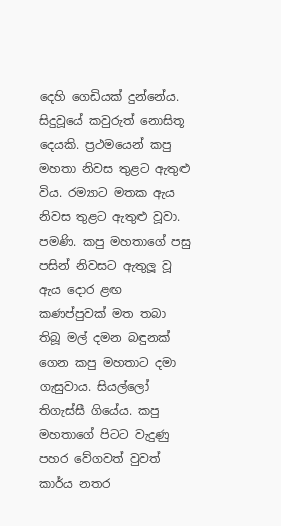දෙහි ගෙඩියක් දුන්නේය.
සිදුවූයේ කවුරුත් නොසිතූ දෙයකි. ප්‍රථමයෙන් කපු මහතා නිවස තුළට ඇතුළු විය. රම්‍යාට මතක ඇය නිවස තුළට ඇතුළු වූවා. පමණි. කපු මහතාගේ පසු පසින් නිවසට ඇතුලූ වූ ඇය දොර ළඟ කණප්පුවක් මත තබා තිබූ මල් දමන බඳුනක් ගෙන කපු මහතාට දමා ගැසුවාය. සියල්ලෝ තිගැස්සී ගියේය. කපු මහතාගේ පිටට වැදුණු පහර වේගවත් වුවත් කාර්ය නතර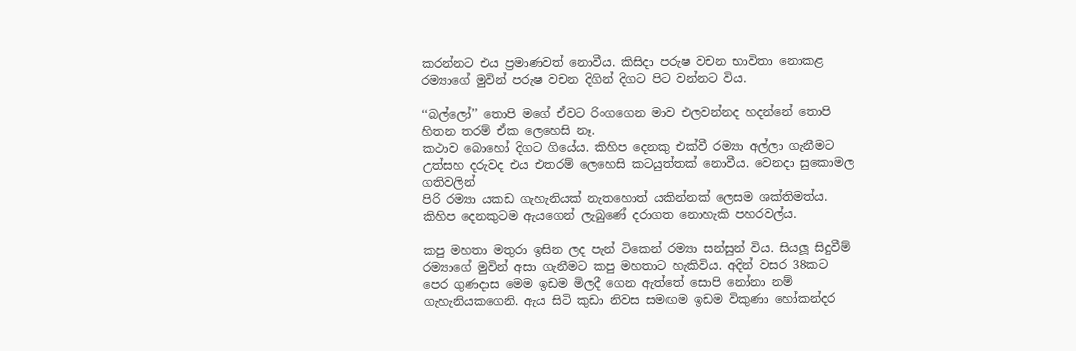කරන්නට එය ප්‍රමාණවත් නොවීය. කිසිදා පරුෂ වචන භාවිතා නොකළ රම්‍යාගේ මුවින් පරුෂ වචන දිගින් දිගට පිට වන්නට විය.

‘‘බල්ලෝ’’ තොපි මගේ ඒවට රිංගගෙන මාව එලවන්නද හදන්නේ තොපි හිතන තරම් ඒක ලෙහෙසි නෑ.
කථාව බොහෝ දිගට ගියේය. කිහිප දෙනකු එක්වී රම්‍යා අල්ලා ගැනීමට උත්සහ දරුවද එය එතරම් ලෙහෙසි කටයුත්තක් නොවීය. වෙනදා සුකොමල ගතිවලින්
පිරි රම්‍යා යකඩ ගැහැනියක් නැතහොත් යකින්නක් ලෙසම ශක්තිමත්ය. කිහිප දෙනකුටම ඇයගෙන් ලැබුණේ දරාගත නොහැකි පහරවල්ය.

කපු මහතා මතුරා ඉසින ලද පැන් ටිකෙන් රම්‍යා සන්සුන් විය. සියලූ සිදුවීම් රම්‍යාගේ මුවින් අසා ගැනීමට කපු මහතාට හැකිවිය. අදින් වසර 38කට පෙර ගුණදාස මෙම ඉඩම මිලදී ගෙන ඇත්තේ සොපි නෝනා නම් ගැහැනියකගෙනි. ඇය සිටි කුඩා නිවස සමඟම ඉඩම විකුණා හෝකන්දර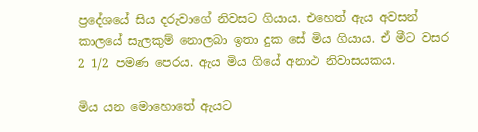ප්‍රදේශයේ සිය දරුවාගේ නිවසට ගියාය. එහෙත් ඇය අවසන් කාලයේ සැලකුම් නොලබා ඉතා දුක සේ මිය ගියාය. ඒ මීට වසර 2 1/2 පමණ පෙරය. ඇය මිය ගියේ අනාථ නිවාසයකය.

මිය යන මොහොතේ ඇයට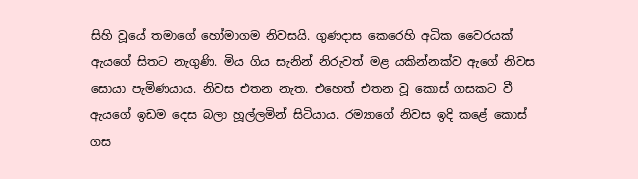සිහි වූයේ තමාගේ හෝමාගම නිවසයි. ගුණදාස කෙරෙහි අධික වෛරයක් ඇයගේ සිතට නැගුණි. මිය ගිය සැනින් නිරුවත් මළ යකින්නක්ව ඇගේ නිවස සොයා පැමිණයාය. නිවස එතන නැත. එහෙත් එතන වූ කොස් ගසකට වී ඇයගේ ඉඩම දෙස බලා හූල්ලමින් සිටියාය. රම්‍යාගේ නිවස ඉදි කළේ කොස් ගස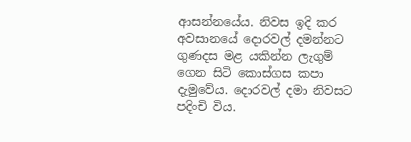ආසන්නයේය. නිවස ඉදි කර අවසානයේ දොරවල් දමන්නට ගුණදස මළ යකින්න ලැගුම් ගෙන සිටි කොස්ගස කපා දැමුවේය. දොරවල් දමා නිවසට පදිංචි විය.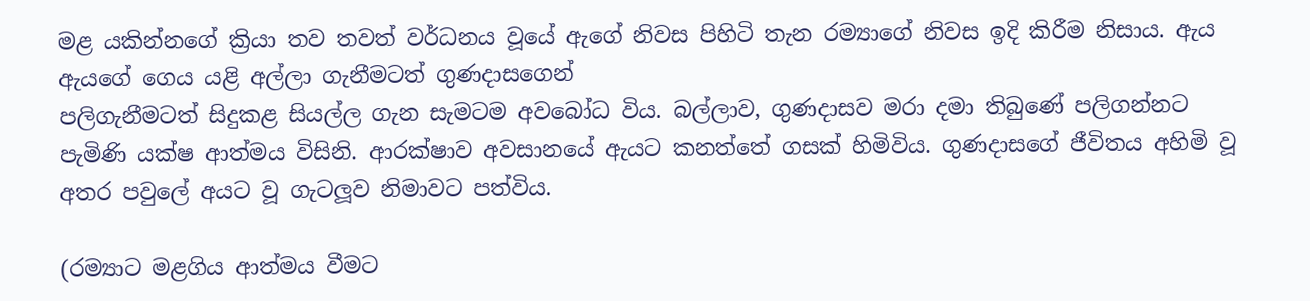මළ යකින්නගේ ක්‍රියා තව තවත් වර්ධනය වූයේ ඇගේ නිවස පිහිටි තැන රම්‍යාගේ නිවස ඉදි කිරීම නිසාය. ඇය ඇයගේ ගෙය යළි අල්ලා ගැනීමටත් ගුණදාසගෙන්
පලිගැනීමටත් සිදුකළ සියල්ල ගැන සැමටම අවබෝධ විය. බල්ලාව, ගුණදාසව මරා දමා තිබුණේ පලිගන්නට පැමිණි යක්ෂ ආත්මය විසිනි. ආරක්ෂාව අවසානයේ ඇයට කනත්තේ ගසක් හිමිවිය. ගුණදාසගේ ජීවිතය අහිමි වූ අතර පවුලේ අයට වූ ගැටලූව නිමාවට පත්විය.

(රම්‍යාට මළගිය ආත්මය වීමට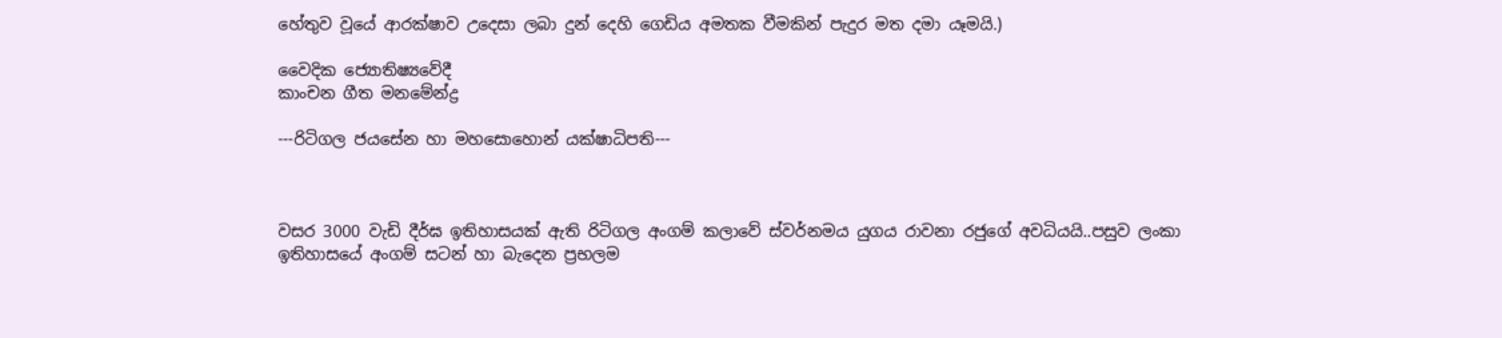හේතුව වූයේ ආරක්ෂාව උදෙසා ලබා දුන් දෙහි ගෙඩිය අමතක වීමකින් පැදුර මත දමා යෑමයි.)

වෛදික ජ්‍යොතිෂ්‍යවේදී
කාංචන ගීත මනමේන්ද්‍ර

---රිටිගල ජයසේන හා මහසොහොන් යක්ෂාධිපති---



වසර 3000 වැඩි දීර්ඝ ඉතිහාසයක් ඇති රිටිගල අංගම් කලාවේ ස්වර්නමය යුගය රාවනා රජුගේ අවධියයි..පසුව ලංකා ඉතිහාසයේ අංගම් සටන් හා බැදෙන ප්‍රභලම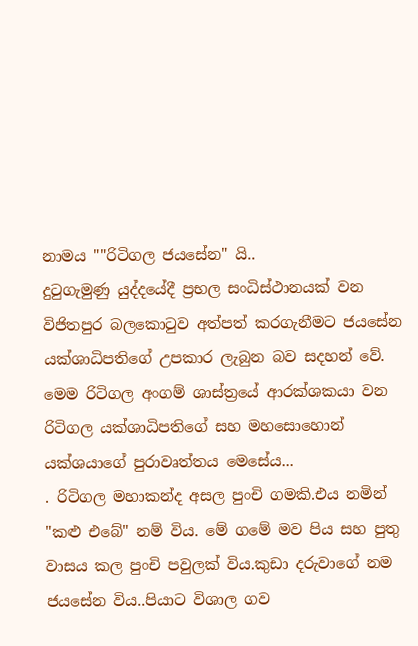නාමය ""රිටිගල ජයසේන" යි..
දුටුගැමුණු යුද්දයේදී ප්‍රභල සංධිස්ථානයක් වන විජිතපුර බලකොටුව අත්පත් කරගැනීමට ජයසේන යක්ශාධිපතිගේ උපකාර ලැබුන බව සදහන් වේ. මෙම රිටිගල අංගම් ශාස්ත්‍රයේ ආරක්ශකයා වන රිටිගල යක්ශාධිපතිගේ සහ මහසොහොන් යක්ශයාගේ පුරාවෘත්තය මෙසේය...
. රිටිගල මහාකන්ද අසල පුංචි ගමකි.එය නමින් "කළු එබේ" නම් විය. මේ ගමේ මව පිය සහ පුතු වාසය කල පුංචි පවුලක් විය.කුඩා දරුවාගේ නම ජයසේන විය..පියාට විශාල ගව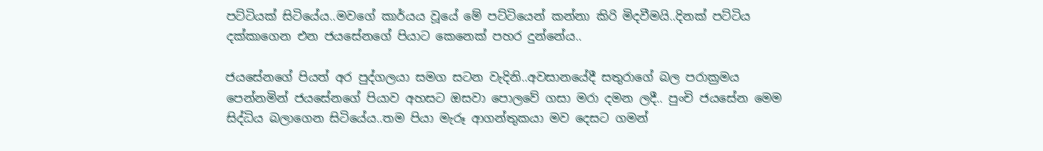පට්ටියක් සිටියේය..මවගේ කාර්යය වූයේ මේ පට්ටියෙන් කන්නා කිරි මිදවීමයි..දිනක් පට්ටිය දක්කාගෙන එන ජයසේනගේ පියාට කෙනෙක් පහර දුන්නේය..

ජයසේනගේ පියත් අර පුද්ගලයා සමග සටන වැදිනි..අවසානයේදී සතුරාගේ බල පරාක්‍රමය පෙන්නමින් ජයසේනගේ පියාව අහසට ඔසවා පොලවේ ගසා මරා දමන ලදී.. පුංචි ජයසේන මෙම සිද්ධිය බලාගෙන සිටියේය..තම පියා මැරූ ආගන්තුකයා මව දෙසට ගමන්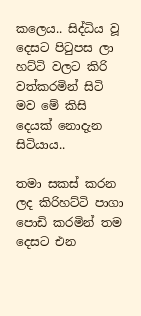කලෙය.. සිද්ධිය වූ දෙසට පිටුපස ලා හට්ටි වලට කිරි වත්කරමින් සිටි මව මේ කිසි දෙයක් නොදැන සිටියාය..

තමා සකස් කරන ලද කිරිහට්ටි පාගා පොඩි කරමින් තම දෙසට එන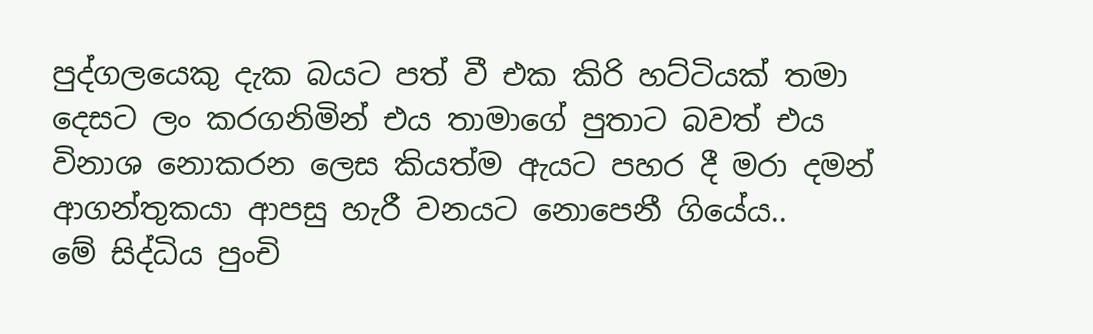පුද්ගලයෙකු දැක බයට පත් වී එක කිරි හට්ටියක් තමා දෙසට ලං කරගනිමින් එය තාමාගේ පුතාට බවත් එය විනාශ නොකරන ලෙස කියත්ම ඇයට පහර දී මරා දමන් ආගන්තුකයා ආපසු හැරී වනයට නොපෙනී ගියේය..
මේ සිද්ධිය පුංචි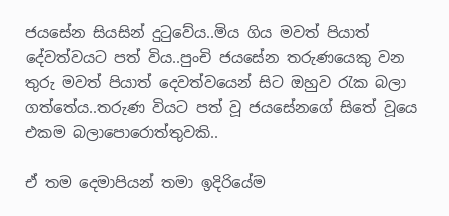ජයසේන සියසින් දුටුවේය..මිය ගිය මවත් පියාත් දේවත්වයට පත් විය..පුංචි ජයසේන තරුණයෙකු වන තුරු මවත් පියාත් දෙවත්වයෙන් සිට ඔහුව රැක බලා ගත්තේය..තරුණ වියට පත් වූ ජයසේනගේ සිතේ වූයෙ එකම බලාපොරොත්තුවකි..

ඒ තම දෙමාපියන් තමා ඉදිරියේම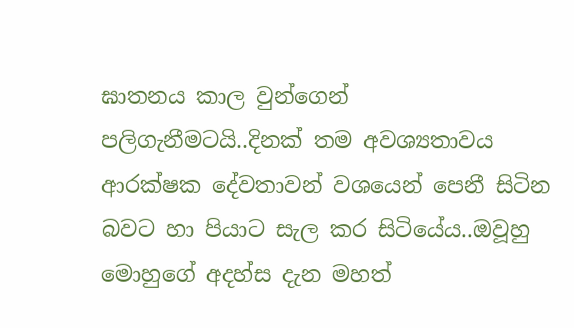ඝාතනය කාල වුන්ගෙන් පලිගැනීමටයි..දිනක් තම අවශ්‍යතාවය ආරක්ෂක දේවතාවන් වශයෙන් පෙනී සිටින බවට හා පියාට සැල කර සිටියේය..ඔවූහු මොහුගේ අදහ්ස දැන මහත්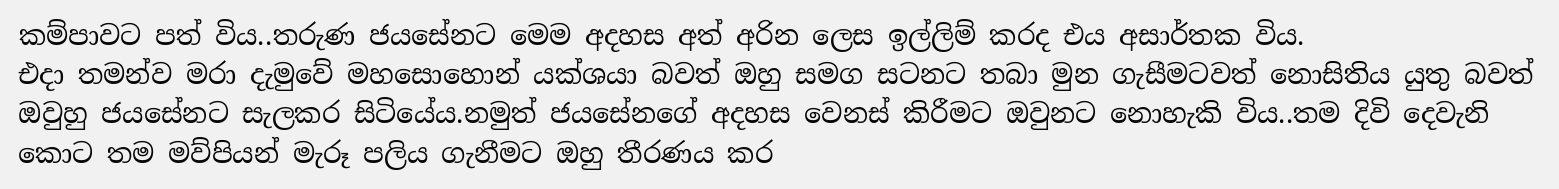කම්පාවට පත් විය..තරුණ ජයසේනට මෙම අදහස අත් අරින ලෙස ඉල්ලිම් කරද එය අසාර්තක විය.
එදා තමන්ව මරා දැමුවේ මහසොහොන් යක්ශයා බවත් ඔහු සමග සටනට තබා මුන ගැසීමටවත් නොසිතිය යුතු බවත් ඔවුහු ජයසේනට සැලකර සිටියේය.නමුත් ජයසේනගේ අදහස වෙනස් කිරීමට ඔවුනට නොහැකි විය..තම දිවි දෙවැනි කොට තම මව්පියන් මැරූ පලිය ගැනීමට ඔහු තීරණය කර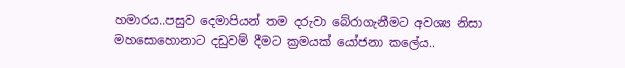හමාරය..පසුව දෙමාපියන් තම දරුවා බේරාගැනීමට අවශ්‍ය නිසා මහසොහොනාට දඩුවම් දීමට ක්‍රමයක් යෝජනා කලේය..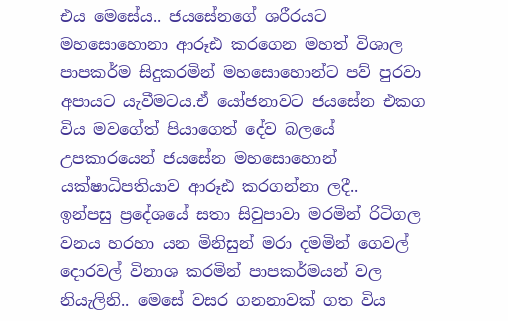එය මෙසේය.. ජයසේනගේ ශරීරයට මහසොහොනා ආරූඪ කරගෙන මහත් විශාල පාපකර්ම සිදුකරමින් මහසොහොන්ට පව් පුරවා අපායට යැවීමටය.ඒ යෝජනාවට ජයසේන එකග විය මවගේත් පියාගෙත් දේව බලයේ උපකාරයෙන් ජයසේන මහසොහොන් යක්ෂාධිපතියාව ආරූඪ කරගන්නා ලදී..
ඉන්පසු ප්‍රදේශයේ සතා සිවුපාවා මරමින් රිටිගල වනය හරහා යන මිනිසුන් මරා දමමින් ගෙවල් දොරවල් විනාශ කරමින් පාපකර්මයන් වල නියැලිනි.. මෙසේ වසර ගනනාවක් ගත විය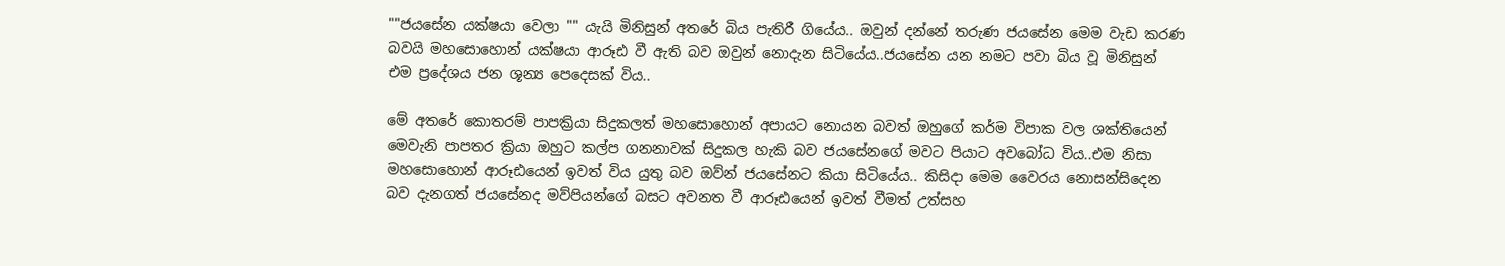""ජයසේන යක්ෂයා වෙලා "" යැයි මිනිසුන් අතරේ බිය පැතිරී ගියේය.. ඔවුන් දන්නේ තරුණ ජයසේන මෙම වැඩ කරණ බවයි මහසොහොන් යක්ෂයා ආරූඪ වී ඇති බව ඔවුන් නොදැන සිටියේය..ජයසේන යන නමට පවා බිය වූ මිනිසුන් එම ප්‍රදේශය ජන ශූන්‍ය පෙදෙසක් විය..

මේ අතරේ කොතරම් පාපක්‍රියා සිදුකලත් මහසොහොන් අපායට නොයන බවත් ඔහුගේ කර්ම විපාක වල ශක්තියෙන් මෙවැනි පාපතර ක්‍රියා ඔහුට කල්ප ගනනාවක් සිදුකල හැකි බව ජයසේනගේ මවට පියාට අවබෝධ විය..එම නිසා මහසොහොන් ආරූඪයෙන් ඉවත් විය යුතු බව ඔව්න් ජයසේනට කියා සිටියේය.. කිසිදා මෙම වෛරය නොසන්සිදෙන බව දැනගත් ජයසේනද මව්පියන්ගේ බසට අවනත වී ආරූඪයෙන් ඉවත් වීමත් උත්සහ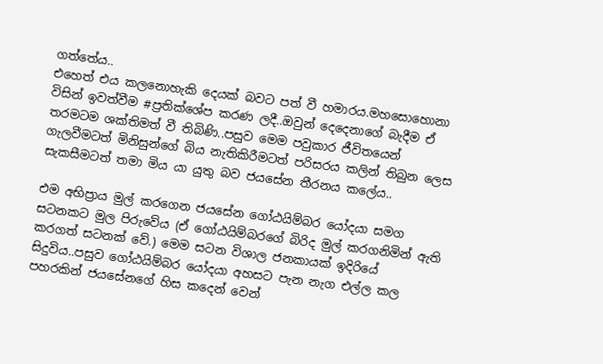ගත්තේය..
එහෙත් එය කලනොහැකි දෙයක් බවට පත් වී හමාරය.මහසොහොනා විසින් ඉවත්වීම #ප්‍රතික්ශේප කරණ ලදී..ඔවුන් දෙදෙනාගේ බැදීම ඒ තරමටම ශක්තිමත් වී තිබිණි..පසුව මෙම පවුකාර ජීවිතයෙන් ගැලවීමටත් මිනිසුන්ගේ බිය නැතිකිරීමටත් පරිසරය කලින් තිබුන ලෙස සැකසීමටත් තමා මිය යා යුතු බව ජයසේන තීරනය කලේය..

එම අභිප්‍රාය මුල් කරගෙන ජයසේන ගෝඨයිම්බර යෝදයා සමග සටනකට මුල පිරුවේය (ඒ ගෝඨයිම්බරගේ බිරිද මුල් කරගනිමින් ඇති කරගත් සටනක් වේ.) මෙම සටන විශාල ජනකායක් ඉදිරියේ සිදුවිය..පසුව ගෝඨයිම්බර යෝදයා අහසට පැන නැග එල්ල කල පහරකින් ජයසේනගේ හිස කදෙන් වෙන්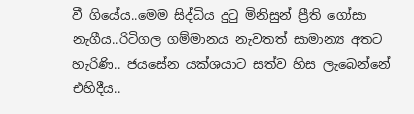වී ගියේය..මෙම සිද්ධිය දුටු මිනිසුන් ප්‍රීති ගෝසා නැගීය..රිටිගල ගම්මානය නැවතත් සාමාන්‍ය අතට හැරිණි.. ජයසේන යක්ශයාට සත්ව හිස ලැබෙන්නේ එහිදීය..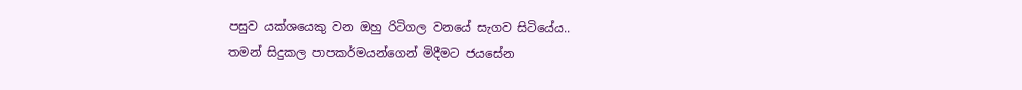පසුව යක්ශයෙකු වන ඔහු රිටිගල වනයේ සැගව සිටියේය..
තමන් සිදුකල පාපකර්මයන්ගෙන් මිදීමට ජයසේන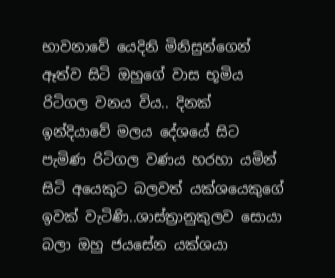භාවනාවේ යෙදිනි මිනිසුන්ගෙන් ඈත්ව සිටි ඔහුගේ වාස භූමිය රිටිගල වනය විය.. දිනක් ඉන්දියාවේ මලය දේශයේ සිට පැමිණ රිටිගල වණය හරහා යමින් සිටි අයෙකුට බලවත් යක්ශයෙකුගේ ඉවක් වැටිණි..ශාස්ත්‍රානුකුලව සොයා බලා ඔහු ජයසේන යක්ශයා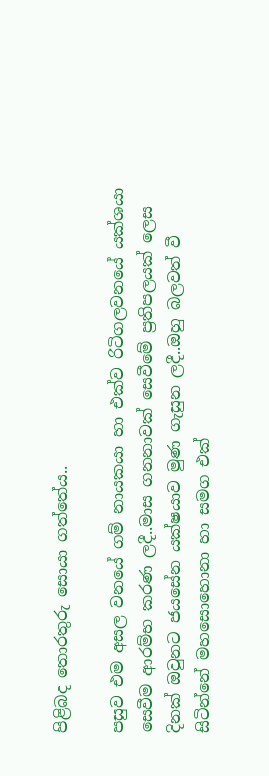පිළිබද තොරතුරු සොයා ගත්තේය..

පසුව එම අසල වනයේ ගම් නායකයා හා එක්ව රිටිගලවනයේ යක්ශයා සෙවීම ආරම්භ කරණ ලදී..මාස ගනනාවක් සෙවීමේ ප්‍රතිපලයක් ලෙස දිනක් ඔවුනට ජයසේන යක්ෂයාව මුණ ගැසුන ලදී..ඔහු බලවත් වී සිටින්නේ මහසොහොනා හා සමග එක්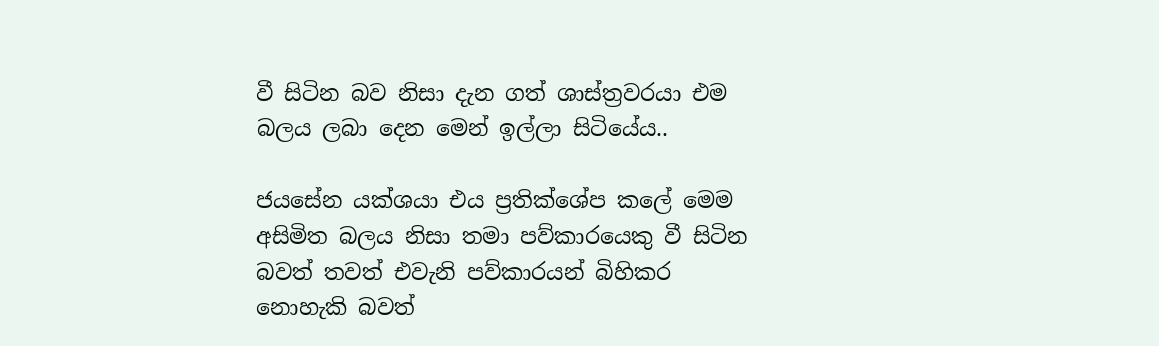වී සිටින බව නිසා දැන ගත් ශාස්ත්‍රවරයා එම බලය ලබා දෙන මෙන් ඉල්ලා සිටියේය..

ජයසේන යක්ශයා එය ප්‍රතික්ශේප කලේ මෙම අසිමිත බලය නිසා තමා පව්කාරයෙකු වී සිටින බවත් තවත් එවැනි පව්කාරයන් බිහිකර නොහැකි බවත්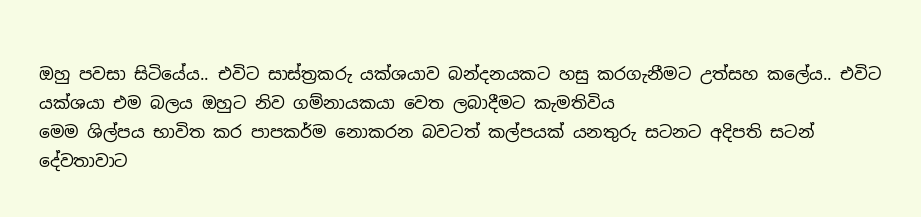ඔහු පවසා සිටියේය.. එවිට සාස්ත්‍රකරු යක්ශයාව බන්දනයකට හසු කරගැනීමට උත්සහ කලේය.. එවිට යක්ශයා එම බලය ඔහුට නිව ගම්නායකයා වෙත ලබාදීමට කැමතිවිය
මෙම ශිල්පය භාවිත කර පාපකර්ම නොකරන බවටත් කල්පයක් යනතුරු සටනට අදිපති සටන් දේවතාවාට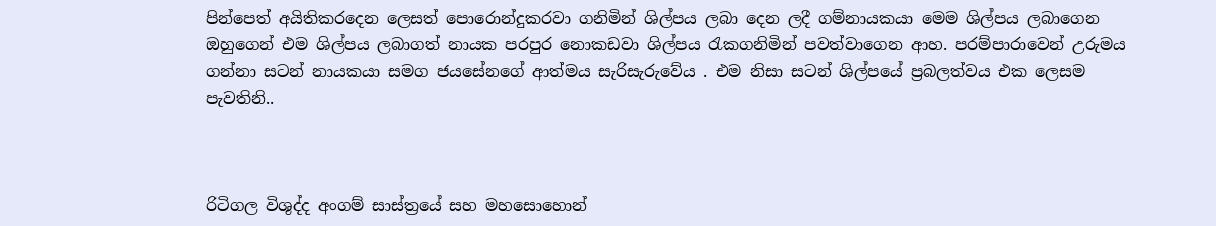පින්පෙත් අයිතිකරදෙන ලෙසත් පොරොන්දුකරවා ගනිමින් ශිල්පය ලබා දෙන ලදී ගම්නායකයා මෙම ශිල්පය ලබාගෙන ඔහුගෙන් එම ශිල්පය ලබාගත් නායක පරපුර නොකඩවා ශිල්පය රැකගනිමින් පවත්වාගෙන ආහ. පරම්පාරාවෙන් උරුමය ගන්නා සටන් නායකයා සමග ජයසේනගේ ආත්මය සැරිසැරුවේය . එම නිසා සටන් ශිල්පයේ ප්‍රබලත්වය එක ලෙසම පැවතිනි..



රිටිගල විශුද්ද අංගම් සාස්ත්‍රයේ සහ මහසොහොන්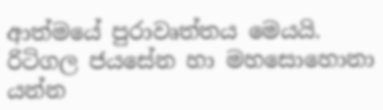ආත්මයේ පුරාවෘත්තය මෙයයි. රිටිගල ජයසේන හා මහසොහොනා යන්න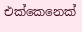එක්කෙනෙක්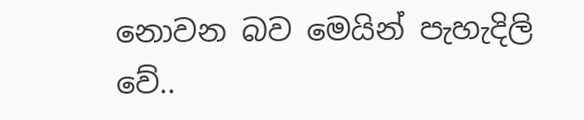නොවන බව මෙයින් පැහැදිලි වේ..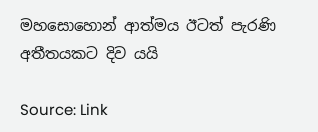මහසොහොන් ආත්මය ඊටත් පැරණි අතීතයකට දිව යයි

Source: Link